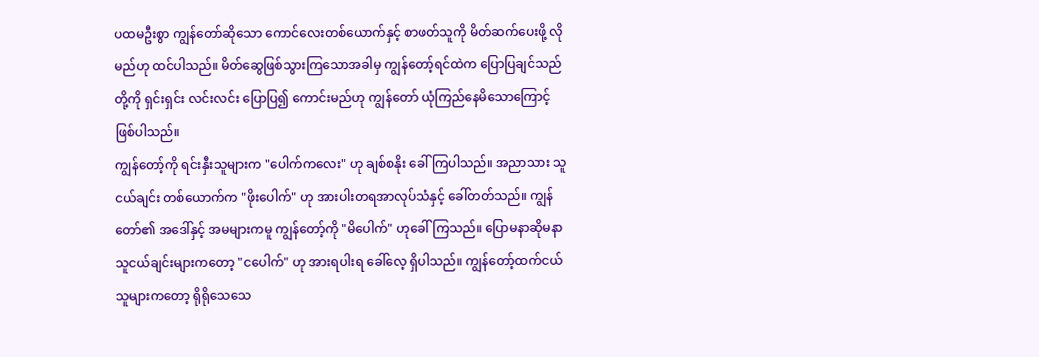ပထမဦးစွာ ကျွန်တော်ဆိုသော ကောင်လေးတစ်ယောက်နှင့် စာဖတ်သူကို မိတ်ဆက်ပေးဖို့ လိုမည်ဟု ထင်ပါသည်။ မိတ်ဆွေဖြစ်သွားကြသောအခါမှ ကျွန်တော့်ရင်ထဲက ပြောပြချင်သည်တို့ကို ရှင်းရှင်း လင်းလင်း ပြောပြ၍ ကောင်းမည်ဟု ကျွန်တော် ယုံကြည်နေမိသောကြောင့် ဖြစ်ပါသည်။
ကျွန်တော့်ကို ရင်းနှီးသူများက "ပေါက်ကလေး" ဟု ချစ်စနိုး ခေါ်ကြပါသည်။ အညာသား သူငယ်ချင်း တစ်ယောက်က "ဖိုးပေါက်" ဟု အားပါးတရအာလုပ်သံနှင့် ခေါ်တတ်သည်။ ကျွန်တော်၏ အဒေါ်နှင့် အမများကမူ ကျွန်တော့်ကို "မိပေါက်" ဟုခေါ်ကြသည်။ ပြောမနာဆိုမနာ သူငယ်ချင်းများကတော့ "ငပေါက်" ဟု အားရပါးရ ခေါ်လေ့ ရှိပါသည်။ ကျွန်တော့်ထက်ငယ်သူများကတော့ ရိုရိုသေသေ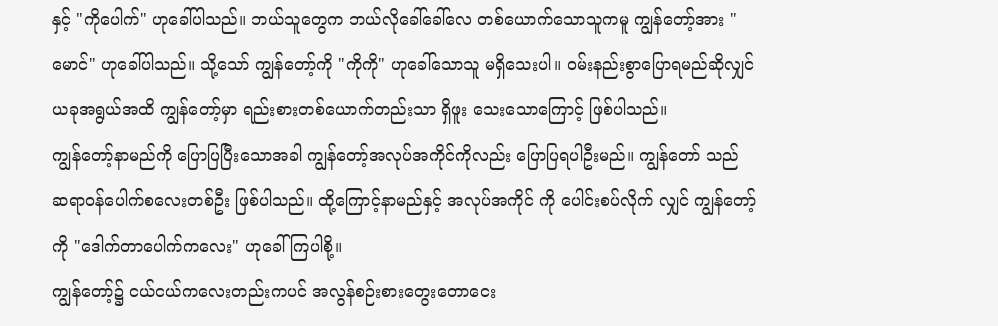နှင့် "ကိုပေါက်" ဟုခေါ်ပါသည်။ ဘယ်သူတွေက ဘယ်လိုခေါ်ခေါ်လေ တစ်ယောက်သောသူကမူ ကျွန်တော့်အား "မောင်" ဟုခေါ်ပါသည်။ သို့သော် ကျွန်တော့်ကို "ကိုကို" ဟုခေါ်သောသူ မရှိသေးပါ။ ဝမ်းနည်းစွာပြောရမည်ဆိုလျှင် ယခုအရွယ်အထိ ကျွန်တော့်မှာ ရည်းစားတစ်ယောက်တည်းသာ ရှိဖူး သေးသောကြောင့် ဖြစ်ပါသည်။
ကျွန်တော့်နာမည်ကို ပြောပြပြီးသောအခါ ကျွန်တော့်အလုပ်အကိုင်ကိုလည်း ပြောပြရပါဦးမည်။ ကျွန်တော် သည် ဆရာဝန်ပေါက်စလေးတစ်ဦး ဖြစ်ပါသည်။ ထို့ကြောင့်နာမည်နှင့် အလုပ်အကိုင် ကို ပေါင်းစပ်လိုက် လျှင် ကျွန်တော့်ကို "ဒေါက်တာပေါက်ကလေး" ဟုခေါ်ကြပါစို့။
ကျွန်တော့်၌ ငယ်ငယ်ကလေးတည်းကပင် အလွန်စဉ်းစားတွေးတောငေး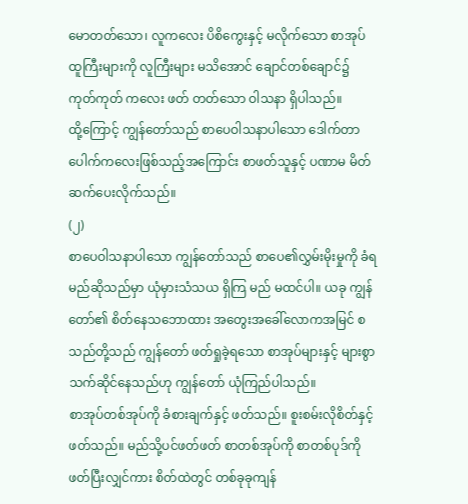မောတတ်သော၊ လူကလေး ပိစိကွေးနှင့် မလိုက်သော စာအုပ်ထူကြီးများကို လူကြီးများ မသိအောင် ချောင်တစ်ချောင်၌ ကုတ်ကုတ် ကလေး ဖတ် တတ်သော ဝါသနာ ရှိပါသည်။
ထို့ကြောင့် ကျွန်တော်သည် စာပေဝါသနာပါသော ဒေါက်တာပေါက်ကလေးဖြစ်သည့်အကြောင်း စာဖတ်သူနှင့် ပဏာမ မိတ်ဆက်ပေးလိုက်သည်။
(၂)
စာပေဝါသနာပါသော ကျွန်တော်သည် စာပေ၏လွှမ်းမိုးမှုကို ခံရမည်ဆိုသည်မှာ ယုံမှားသံသယ ရှိကြ မည် မထင်ပါ။ ယခု ကျွန်တော်၏ စိတ်နေသဘောထား အတွေးအခေါ်လောကအမြင် စသည်တို့သည် ကျွန်တော် ဖတ်ရှုခဲ့ရသော စာအုပ်များနှင့် များစွာသက်ဆိုင်နေသည်ဟု ကျွန်တော် ယုံကြည်ပါသည်။
စာအုပ်တစ်အုပ်ကို ခံစားချက်နှင့် ဖတ်သည်။ စူးစမ်းလိုစိတ်နှင့် ဖတ်သည်။ မည်သို့ပင်ဖတ်ဖတ် စာတစ်အုပ်ကို စာတစ်ပုဒ်ကို ဖတ်ပြီးလျှင်ကား စိတ်ထဲတွင် တစ်ခုခုကျန်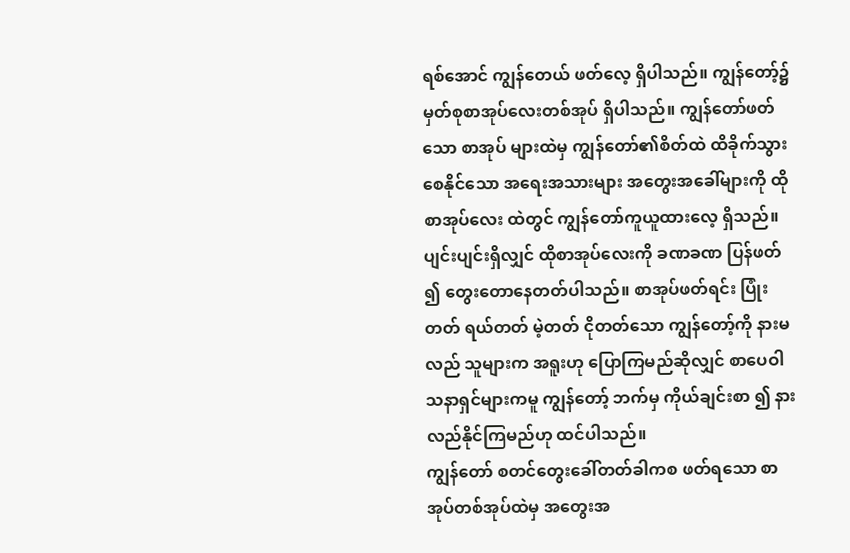ရစ်အောင် ကျွန်တေယ် ဖတ်လေ့ ရှိပါသည်။ ကျွန်တော့်၌ မှတ်စုစာအုပ်လေးတစ်အုပ် ရှိပါသည်။ ကျွန်တော်ဖတ်သော စာအုပ် များထဲမှ ကျွန်တော်၏စိတ်ထဲ ထိခိုက်သွားစေနိုင်သော အရေးအသားများ အတွေးအခေါ်များကို ထိုစာအုပ်လေး ထဲတွင် ကျွန်တော်ကူယူထားလေ့ ရှိသည်။ ပျင်းပျင်းရှိလျှင် ထိုစာအုပ်လေးကို ခဏခဏ ပြန်ဖတ် ၍ တွေးတောနေတတ်ပါသည်။ စာအုပ်ဖတ်ရင်း ပြုံးတတ် ရယ်တတ် မဲ့တတ် ငိုတတ်သော ကျွန်တော့်ကို နားမလည် သူများက အရူးဟု ပြောကြမည်ဆိုလျှင် စာပေဝါသနာရှင်များကမူ ကျွန်တော့် ဘက်မှ ကိုယ်ချင်းစာ ၍ နားလည်နိုင်ကြမည်ဟု ထင်ပါသည်။
ကျွန်တော် စတင်တွေးခေါ်တတ်ခါကစ ဖတ်ရသော စာအုပ်တစ်အုပ်ထဲမှ အတွေးအ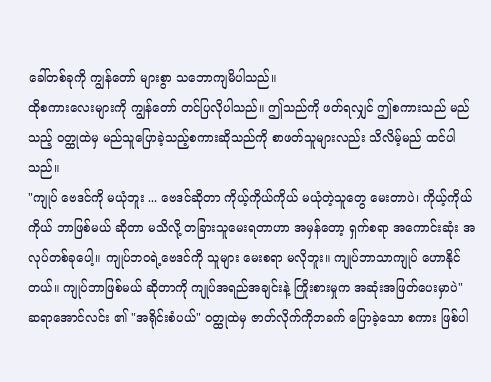ခေါ်တစ်ခုကို ကျွန်တော် များစွာ သဘောကျမိပါသည်။
ထိုစကားလေးများကို ကျွန်တော် တင်ပြလိုပါသည်။ ဤသည်ကို ဖတ်ရလျှင် ဤစကားသည် မည်သည့် ဝတ္ထုထဲမှ မည်သူပြောခဲ့သည့်စကားဆိုသည်ကို စာဖတ်သူများလည်း သိလိမ့်မည် ထင်ပါသည်။
"ကျုပ် ဗေဒင်ကို မယုံဘူး ... ဗေဒင်ဆိုတာ ကိုယ့်ကိုယ်ကိုယ် မယုံတဲ့သူတွေ မေးတာပဲ၊ ကိုယ့်ကိုယ်ကိုယ် ဘာဖြစ်မယ် ဆိုတာ မသိလို့ တခြားသူမေးရတာဟာ အမှန်တော့ ရှက်စရာ အကောင်းဆုံး အလုပ်တစ်ခုပေါ့။ ကျုပ်ဘဝရဲ့ဗေဒင်ကို သူများ မေးစရာ မလိုဘူး။ ကျုပ်ဘာသာကျုပ် ဟောနိုင်တယ်။ ကျုပ်ဘာဖြစ်မယ် ဆိုတာကို ကျုပ်အရည်အချင်းနဲ့ ကြိုးစားမှုက အဆုံးအဖြတ်ပေးမှာပဲ"
ဆရာအောင်လင်း ၏ "အရိုင်းစံပယ်" ဝတ္ထုထဲမှ ဇာတ်လိုက်ကိုဘခက် ပြောခဲ့သော စကား ဖြစ်ပါ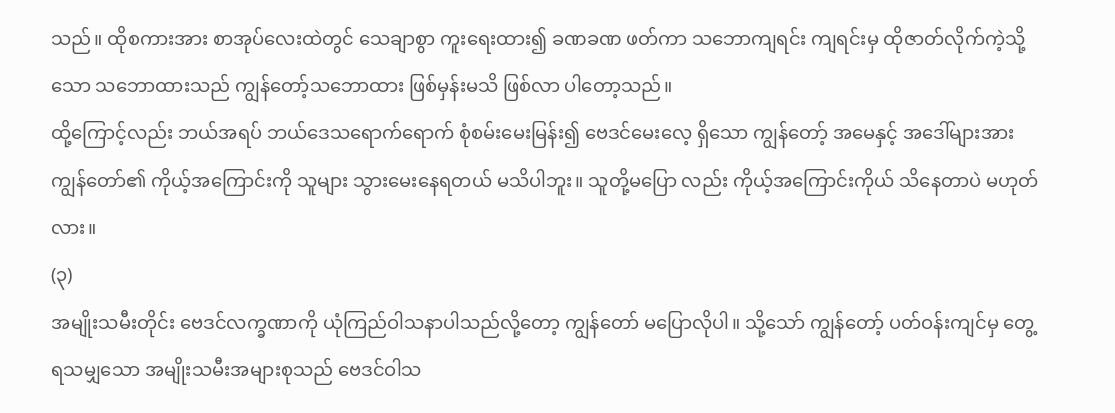သည်။ ထိုစကားအား စာအုပ်လေးထဲတွင် သေချာစွာ ကူးရေးထား၍ ခဏခဏ ဖတ်ကာ သဘောကျရင်း ကျရင်းမှ ထိုဇာတ်လိုက်ကဲ့သို့သော သဘောထားသည် ကျွန်တော့်သဘောထား ဖြစ်မှန်းမသိ ဖြစ်လာ ပါတော့သည်။
ထို့ကြောင့်လည်း ဘယ်အရပ် ဘယ်ဒေသရောက်ရောက် စုံစမ်းမေးမြန်း၍ ဗေဒင်မေးလေ့ ရှိသော ကျွန်တော့် အမေနှင့် အဒေါ်များအား ကျွန်တော်၏ ကိုယ့်အကြောင်းကို သူများ သွားမေးနေရတယ် မသိပါဘူး။ သူတို့မပြော လည်း ကိုယ့်အကြောင်းကိုယ် သိနေတာပဲ မဟုတ်လား။
(၃)
အမျိုးသမီးတိုင်း ဗေဒင်လက္ခဏာကို ယုံကြည်ဝါသနာပါသည်လို့တော့ ကျွန်တော် မပြောလိုပါ။ သို့သော် ကျွန်တော့် ပတ်ဝန်းကျင်မှ တွေ့ရသမျှသော အမျိုးသမီးအများစုသည် ဗေဒင်ဝါသ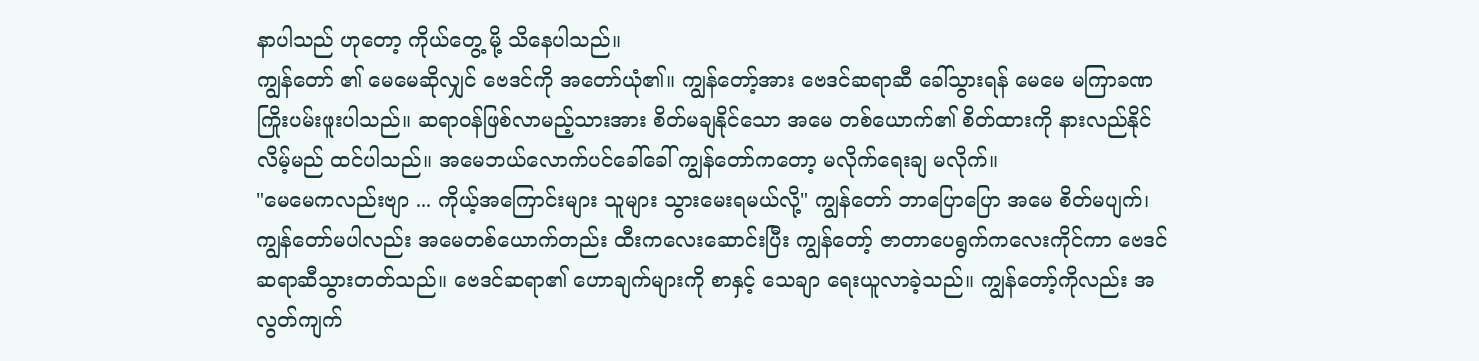နာပါသည် ဟုတော့ ကိုယ်တွေ့ မို့ သိနေပါသည်။
ကျွန်တော် ၏ မေမေဆိုလျှင် ဗေဒင်ကို အတော်ယုံ၏။ ကျွန်တော့်အား ဗေဒင်ဆရာဆီ ခေါ်သွားရန် မေမေ မကြာခဏ ကြိုးပမ်းဖူးပါသည်။ ဆရာဝန်ဖြစ်လာမည့်သားအား စိတ်မချနိုင်သော အမေ တစ်ယောက်၏ စိတ်ထားကို နားလည်နိုင်လိမ့်မည် ထင်ပါသည်။ အမေဘယ်လောက်ပင်ခေါ်ခေါ် ကျွန်တော်ကတော့ မလိုက်ရေးချ မလိုက်။
"မေမေကလည်းဗျာ ... ကိုယ့်အကြောင်းများ သူများ သွားမေးရမယ်လို့" ကျွန်တော် ဘာပြောပြော အမေ စိတ်မပျက်၊ ကျွန်တော်မပါလည်း အမေတစ်ယောက်တည်း ထီးကလေးဆောင်းပြီး ကျွန်တော့် ဇာတာပေရွက်ကလေးကိုင်ကာ ဗေဒင်ဆရာဆီသွားတတ်သည်။ ဗေဒင်ဆရာ၏ ဟောချက်များကို စာနှင့် သေချာ ရေးယူလာခဲ့သည်။ ကျွန်တော့်ကိုလည်း အလွတ်ကျက်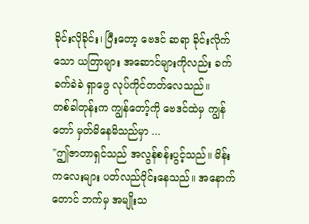ခိုင်းလိုခိုင်း၊ ပြီးတော့ ဗေဒင် ဆရာ ခိုင်းလိုက်သော ယတြာများ အဆောင်များကိုလည်း ခက်ခက်ခဲခဲ ရှာဖွေ လုပ်ကိုင်တတ်လေသည်။
တစ်ခါတုန်းက ကျွန်တော့်ကို ဗေဒင်ထဲမှ ကျွန်တော် မှတ်မိနေမိသည်မှာ ...
"ဤဇာတာရှင်သည် အလွန်စန်းပွင့်သည်။ မိန်းကလေးများ ပတ်လည်ဝိုင်းနေသည်။ အနောက်တောင် ဘက်မှ အမျိုးသ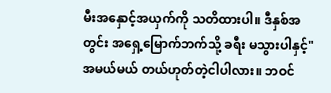မီးအနှောင့်အယှက်ကို သတိထားပါ။ ဒီနှစ်အတွင်း အရှေ့မြောက်ဘက်သို့ ခရီး မသွားပါနှင့်"
အမယ်မယ် တယ်ဟုတ်တဲ့ငါပါလား။ ဘဝင်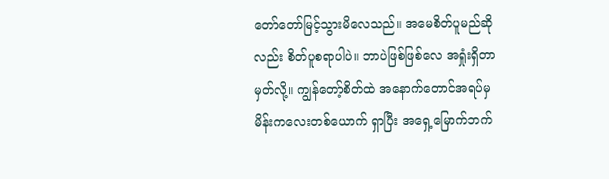တော်တော်မြင့်သွားမိလေသည်။ အမေစိတ်ပူမည်ဆိုလည်း စိတ်ပူစရာပါပဲ။ ဘာပဲဖြစ်ဖြစ်လေ အရှုံးရှိတာ မှတ်လို့။ ကျွန်တော့်စိတ်ထဲ အနောက်တောင်အရပ်မှ မိန်းကလေးတစ်ယောက် ရှာပြီး အရှေ့မြောက်ဘက်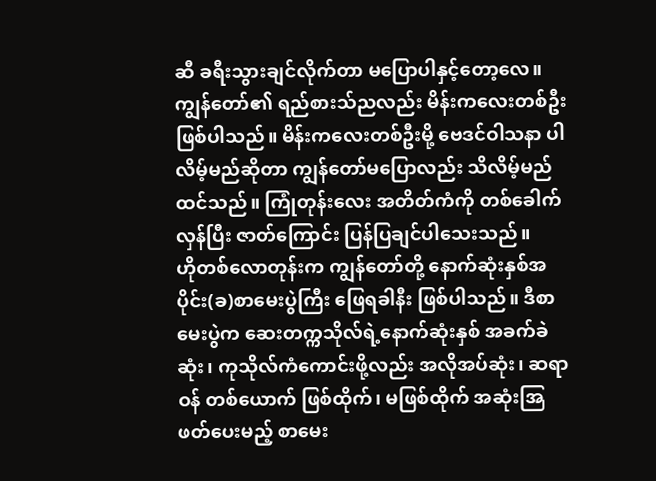ဆီ ခရီးသွားချင်လိုက်တာ မပြောပါနှင့်တော့လေ။
ကျွန်တော်၏ ရည်စားသ်ညလည်း မိန်းကလေးတစ်ဦး ဖြစ်ပါသည်။ မိန်းကလေးတစ်ဦးမို့ ဗေဒင်ဝါသနာ ပါလိမ့်မည်ဆိုတာ ကျွန်တော်မပြောလည်း သိလိမ့်မည် ထင်သည်။ ကြုံတုန်းလေး အတိတ်ကံကို တစ်ခေါက်လှန်ပြီး ဇာတ်ကြောင်း ပြန်ပြချင်ပါသေးသည်။
ဟိုတစ်လောတုန်းက ကျွန်တော်တို့ နောက်ဆုံးနှစ်အပိုင်း(ခ)စာမေးပွဲကြီး ဖြေရခါနီး ဖြစ်ပါသည်။ ဒီစာမေးပွဲက ဆေးတက္ကသိုလ်ရဲ့နောက်ဆုံးနှစ် အခက်ခဲဆုံး၊ ကုသိုလ်ကံကောင်းဖို့လည်း အလိုအပ်ဆုံး၊ ဆရာဝန် တစ်ယောက် ဖြစ်ထိုက်၊ မဖြစ်ထိုက် အဆုံးအြဖတ်ပေးမည့် စာမေး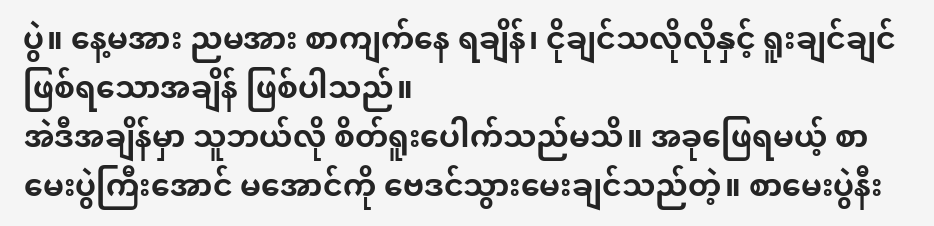ပွဲ။ နေ့မအား ညမအား စာကျက်နေ ရချိန်၊ ငိုချင်သလိုလိုနှင့် ရူးချင်ချင်ဖြစ်ရသောအချိန် ဖြစ်ပါသည်။
အဲဒီအချိန်မှာ သူဘယ်လို စိတ်ရူးပေါက်သည်မသိ။ အခုဖြေရမယ့် စာမေးပွဲကြီးအောင် မအောင်ကို ဗေဒင်သွားမေးချင်သည်တဲ့။ စာမေးပွဲနီး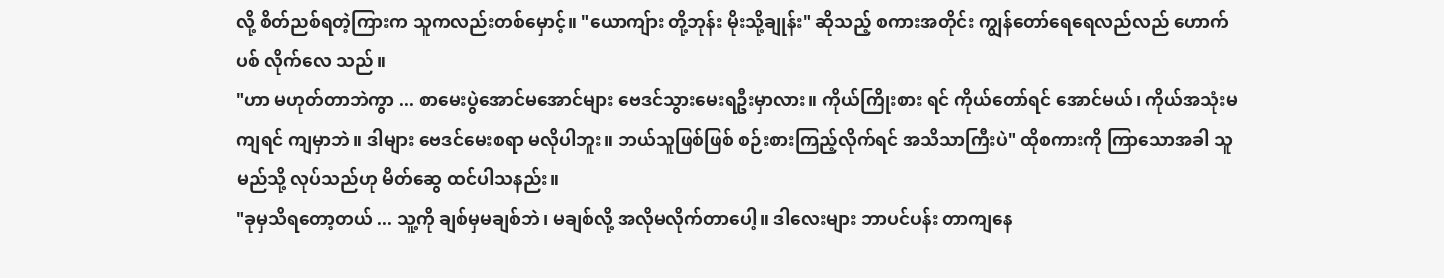လို့ စိတ်ညစ်ရတဲ့ကြားက သူကလည်းတစ်မှောင့်။ "ယောကျ်ား တို့ဘုန်း မိုးသို့ချုန်း" ဆိုသည့် စကားအတိုင်း ကျွန်တော်ရေရေလည်လည် ဟောက်ပစ် လိုက်လေ သည်။
"ဟာ မဟုတ်တာဘဲကွာ ... စာမေးပွဲအောင်မအောင်များ ဗေဒင်သွားမေးရဦးမှာလား။ ကိုယ်ကြိုးစား ရင် ကိုယ်တော်ရင် အောင်မယ်၊ ကိုယ်အသုံးမကျရင် ကျမှာဘဲ။ ဒါများ ဗေဒင်မေးစရာ မလိုပါဘူး။ ဘယ်သူဖြစ်ဖြစ် စဉ်းစားကြည့်လိုက်ရင် အသိသာကြီးပဲ" ထိုစကားကို ကြာသောအခါ သူမည်သို့ လုပ်သည်ဟု မိတ်ဆွေ ထင်ပါသနည်း။
"ခုမှသိရတော့တယ် ... သူ့ကို ချစ်မှမချစ်ဘဲ၊ မချစ်လို့ အလိုမလိုက်တာပေါ့။ ဒါလေးများ ဘာပင်ပန်း တာကျနေ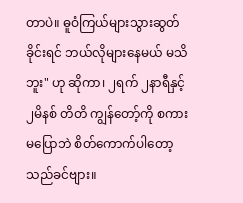တာပဲ။ ဓူဝံကြယ်များသွားဆွတ်ခိုင်းရင် ဘယ်လိုများနေမယ် မသိဘူး" ဟု ဆိုကာ၊ ၂ရက် ၂နာရီနှင့် ၂မိနစ် တိတိ ကျွန်တော့်ကို စကားမပြောဘဲ စိတ်ကောက်ပါတော့သည်ခင်ဗျား။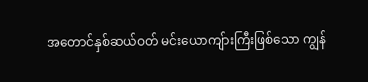အတောင်နှစ်ဆယ်ဝတ် မင်းယောကျ်ားကြီးဖြစ်သော ကျွန်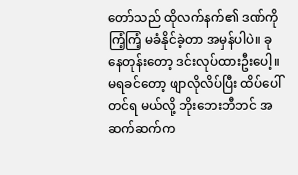တော်သည် ထိုလက်နက်၏ ဒဏ်ကို ကြံ့ကြံ့ မခံနိုင်ခဲ့တာ အမှန်ပါပဲ။ ခုနေတုန်းတော့ ဒင်းလုပ်ထားဦးပေါ့။ မရခင်တော့ ဖျာလိုလိပ်ပြီး ထိပ်ပေါ်တင်ရ မယ်လို့ ဘိုးဘေးဘီဘင် အဆက်ဆက်က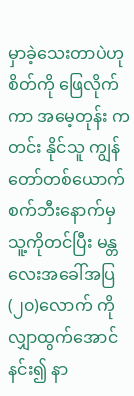မှာခဲ့သေးတာပဲဟု စိတ်ကို ဖြေလိုက်ကာ အမေ့တုန်း ကတင်း နိုင်သူ ကျွန်တော်တစ်ယောက် စက်ဘီးနောက်မှ သူ့ကိုတင်ပြီး မန္တလေးအခေါ်အပြ (၂၀)လောက် ကို လျှာထွက်အောင်နင်း၍ နာ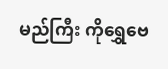မည်ကြီး ကိုရွှေဗေ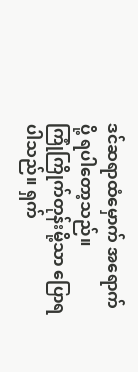ဒင်ဆရာထံမှောက် အရောက်ပို့ ရပါတော့သည်။
ကြုံကြိုက်တုန်းမို့သာ ပြောရပါသည်။ ရှက်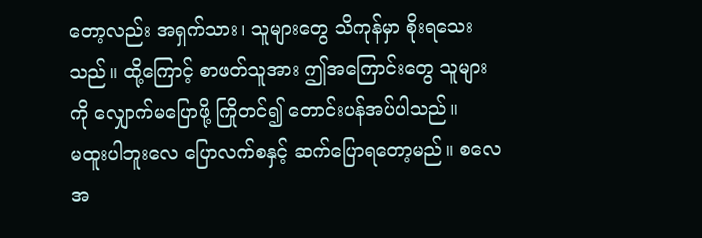တော့လည်း အရှက်သား၊ သူများတွေ သိကုန်မှာ စိုးရသေး သည်။ ထို့ကြောင့် စာဖတ်သူအား ဤအကြောင်းတွေ သူများကို လျှောက်မပြောဖို့ ကြိုတင်၍ တောင်းပန်အပ်ပါသည်။
မထူးပါဘူးလေ ပြောလက်စနှင့် ဆက်ပြောရတော့မည်။ စလေအ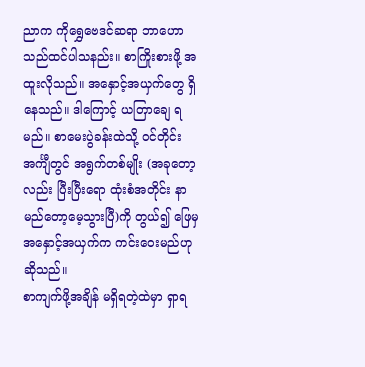ညာက ကိုရွှေဗေဒင်ဆရာ ဘာဟော သည်ထင်ပါသနည်း။ စာကြိုးစားဖို့ အထူးလိုသည်။ အနှောင့်အယှက်တွေ ရှိနေသည်။ ဒါကြောင့် ယတြာချေ ရမည်။ စာမေးပွဲခန်းထဲသို့ ဝင်တိုင်း အင်္ကျီတွင် အရွက်တစ်မျိုး (အခုတော့လည်း ပြီးပြီးရော ထုံးစံအတိုင်း နာမည်တော့မေ့သွားပြီ)ကို တွယ်၍ ဖြေမှ အနှောင့်အယှက်က ကင်းဝေးမည်ဟု ဆိုသည်။
စာကျက်ဖို့အချိန် မရှိရတဲ့ထဲမှာ ရှာရ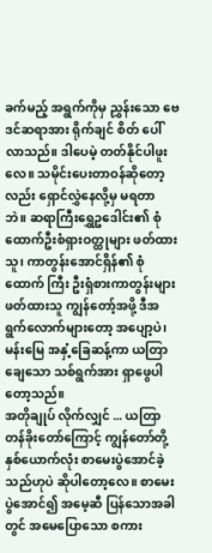ခက်မည့် အရွက်ကိုမှ ညွှန်းသော ဗေဒင်ဆရာအား ရိုက်ချင် စိတ် ပေါ်လာသည်။ ဒါပေမဲ့ တတ်နိုင်ပါဖူးလေ။ သမိုင်းပေးတာဝန်ဆိုတော့လည်း ရှောင်လွှဲနေလို့မှ မရတာ ဘဲ။ ဆရာကြီးရွှေဥဒေါင်း၏ စုံထောက်ဦးစံရှားဝတ္ထုများ ဖတ်ထားသူ၊ ကာတွန်းအောင်ရှိန်၏ စုံထောက် ကြီး ဦးရှံစားကာတွန်းများ ဖတ်ထားသူ ကျွန်တော့်အဖို့ ဒီအရွက်လောက်များတော့ အပျော့ပဲ၊ မန်းမြေ အနှံ့ခြေဆန့်ကာ ယတြာချေသော သစ်ရွက်အား ရှာဖွေပါတော့သည်။
အတိုချုပ် လိုက်လျှင် ... ယတြာတန်ခိုးတော်ကြောင့် ကျွန်တော်တို့နှစ်ယောက်လုံး စာမေးပွဲအောင်ခဲ့ သည်ဟုပဲ ဆိုပါတော့လေ။ စာမေးပွဲအောင်၍ အမေ့ဆီ ပြန်သောအခါတွင် အမေပြောသော စကား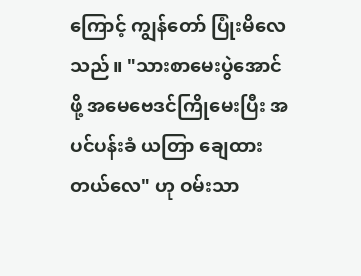ကြောင့် ကျွန်တော် ပြုံးမိလေသည်။ "သားစာမေးပွဲအောင်ဖို့ အမေဗေဒင်ကြိုမေးပြီး အပင်ပန်းခံ ယတြာ ချေထား တယ်လေ" ဟု ဝမ်းသာ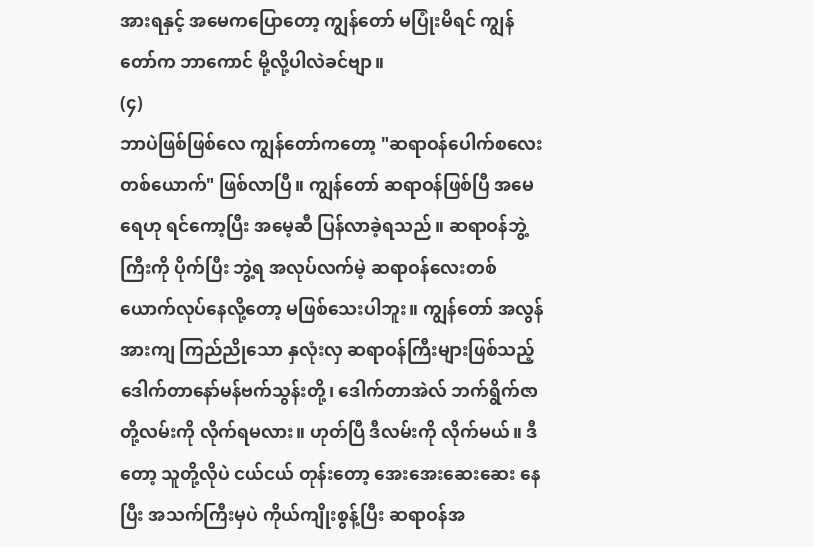အားရနှင့် အမေကပြောတော့ ကျွန်တော် မပြုံးမိရင် ကျွန်တော်က ဘာကောင် မို့လို့ပါလဲခင်ဗျာ။
(၄)
ဘာပဲဖြစ်ဖြစ်လေ ကျွန်တော်ကတော့ "ဆရာဝန်ပေါက်စလေးတစ်ယောက်" ဖြစ်လာပြီ။ ကျွန်တော် ဆရာဝန်ဖြစ်ပြီ အမေရေဟု ရင်ကော့ပြီး အမေ့ဆီ ပြန်လာခဲ့ရသည်။ ဆရာဝန်ဘွဲ့ကြီးကို ပိုက်ပြီး ဘွဲ့ရ အလုပ်လက်မဲ့ ဆရာဝန်လေးတစ်ယောက်လုပ်နေလို့တော့ မဖြစ်သေးပါဘူး။ ကျွန်တော် အလွန်အားကျ ကြည်ညိုသော နှလုံးလှ ဆရာဝန်ကြီးများဖြစ်သည့် ဒေါက်တာနော်မန်ဗက်သွန်းတို့၊ ဒေါက်တာအဲလ် ဘက်ရွိက်ဇာတို့လမ်းကို လိုက်ရမလား။ ဟုတ်ပြီ ဒီလမ်းကို လိုက်မယ်။ ဒီတော့ သူတို့လိုပဲ ငယ်ငယ် တုန်းတော့ အေးအေးဆေးဆေး နေပြီး အသက်ကြီးမှပဲ ကိုယ်ကျိုးစွန့်ပြီး ဆရာဝန်အ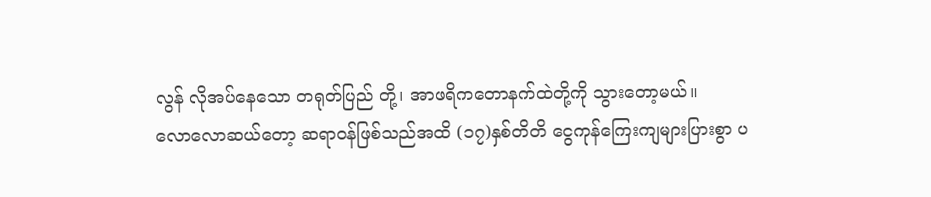လွန် လိုအပ်နေသော တရုတ်ပြည် တို့၊ အာဖရိကတောနက်ထဲတို့ကို သွားတော့မယ်။
လောလောဆယ်တော့ ဆရာဝန်ဖြစ်သည်အထိ (၁၇)နှစ်တိတိ ငွေကုန်ကြေးကျများပြားစွာ ပ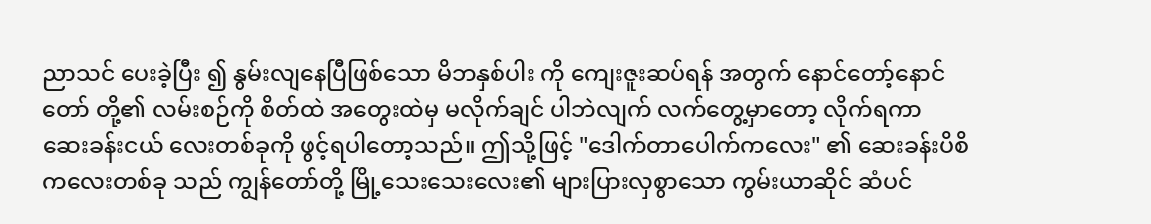ညာသင် ပေးခဲ့ပြီး ၍ နွမ်းလျနေပြီဖြစ်သော မိဘနှစ်ပါး ကို ကျေးဇူးဆပ်ရန် အတွက် နောင်တော့်နောင်တော် တို့၏ လမ်းစဉ်ကို စိတ်ထဲ အတွေးထဲမှ မလိုက်ချင် ပါဘဲလျက် လက်တွေ့မှာတော့ လိုက်ရကာ ဆေးခန်းငယ် လေးတစ်ခုကို ဖွင့်ရပါတော့သည်။ ဤသို့ဖြင့် "ဒေါက်တာပေါက်ကလေး" ၏ ဆေးခန်းပိစိကလေးတစ်ခု သည် ကျွန်တော်တို့ မြို့သေးသေးလေး၏ များပြားလှစွာသော ကွမ်းယာဆိုင် ဆံပင်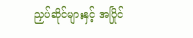ညှပ်ဆိုင်များနှင့် အပြိုင်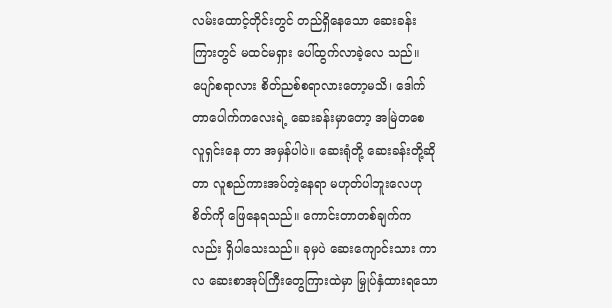လမ်းထောင့်တိုင်းတွင် တည်ရှိနေသော ဆေးခန်းကြားတွင် မထင်မရှား ပေါ်ထွက်လာခဲ့လေ သည်။
ပျော်စရာလား စိတ်ညစ်စရာလားတော့မသိ၊ ဒေါက်တာပေါက်ကလေးရဲ့ ဆေးခန်းမှာတော့ အမြဲတစေ လူရှင်းနေ တာ အမှန်ပါပဲ။ ဆေးရုံတို့ ဆေးခန်းတို့ဆိုတာ လူစည်ကားအပ်တဲ့နေရာ မဟုတ်ပါဘူးလေဟု စိတ်ကို ဖြေနေရသည်။ ကောင်းတာတစ်ချက်ကလည်း ရှိပါသေးသည်။ ခုမှပဲ ဆေးကျောင်းသား ကာလ ဆေးစာအုပ်ကြီးတွေကြားထဲမှာ မြှုပ်နှံထားရသော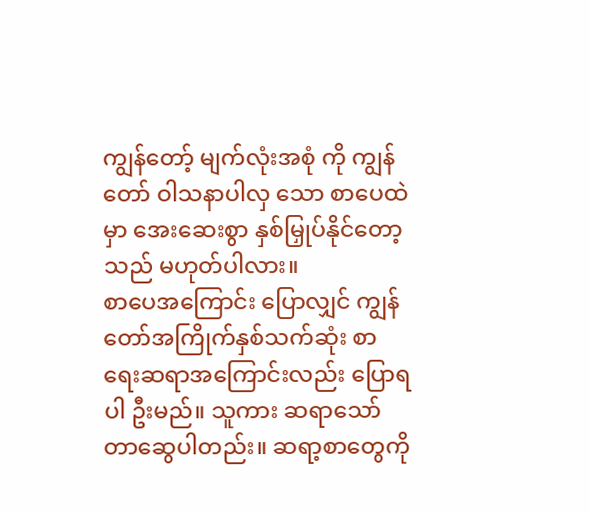ကျွန်တော့် မျက်လုံးအစုံ ကို ကျွန်တော် ဝါသနာပါလှ သော စာပေထဲမှာ အေးဆေးစွာ နှစ်မြှုပ်နိုင်တော့သည် မဟုတ်ပါလား။
စာပေအကြောင်း ပြောလျှင် ကျွန်တော်အကြိုက်နှစ်သက်ဆုံး စာရေးဆရာအကြောင်းလည်း ပြောရပါ ဦးမည်။ သူကား ဆရာသော်တာဆွေပါတည်း။ ဆရာ့စာတွေကို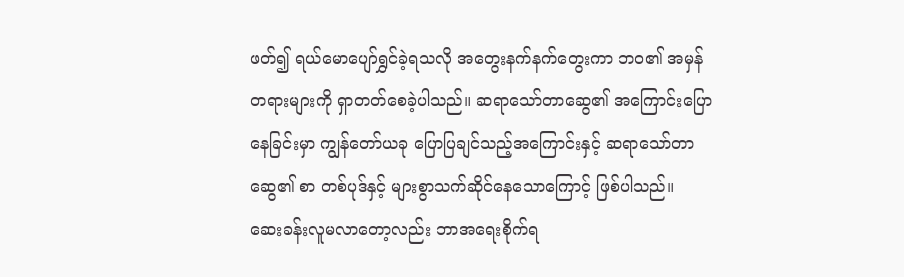ဖတ်၍ ရယ်မောပျော်ရွှင်ခဲ့ရသလို အတွေးနက်နက်တွေးကာ ဘဝ၏ အမှန်တရားများကို ရှာတတ်စေခဲ့ပါသည်။ ဆရာသော်တာဆွေ၏ အကြောင်းပြောနေခြင်းမှာ ကျွန်တော်ယခု ပြောပြချင်သည့်အကြောင်းနှင့် ဆရာသော်တာဆွေ၏ စာ တစ်ပုဒ်နှင့် များစွာသက်ဆိုင်နေသောကြောင့် ဖြစ်ပါသည်။
ဆေးခန်းလူမလာတော့လည်း ဘာအရေးစိုက်ရ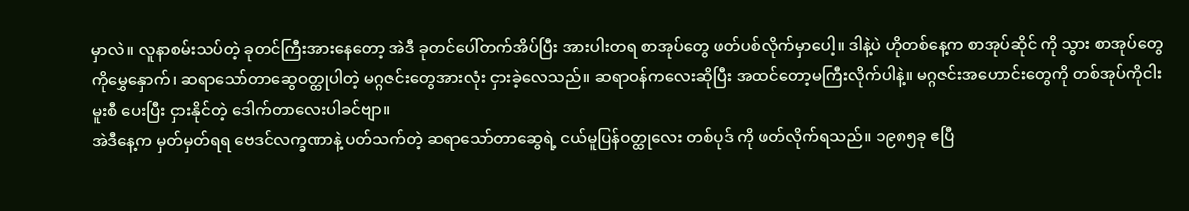မှာလဲ။ လူနာစမ်းသပ်တဲ့ ခုတင်ကြီးအားနေတော့ အဲဒီ ခုတင်ပေါ်တက်အိပ်ပြီး အားပါးတရ စာအုပ်တွေ ဖတ်ပစ်လိုက်မှာပေါ့။ ဒါနဲ့ပဲ ဟိုတစ်နေ့က စာအုပ်ဆိုင် ကို သွား စာအုပ်တွေကိုမွှေနှောက်၊ ဆရာသော်တာဆွေဝတ္ထုပါတဲ့ မဂ္ဂဇင်းတွေအားလုံး ငှားခဲ့လေသည်။ ဆရာဝန်ကလေးဆိုပြီး အထင်တော့မကြီးလိုက်ပါနဲ့။ မဂ္ဂဇင်းအဟောင်းတွေကို တစ်အုပ်ကိုငါးမူးစီ ပေးပြီး ငှားနိုင်တဲ့ ဒေါက်တာလေးပါခင်ဗျာ။
အဲဒီနေ့က မှတ်မှတ်ရရ ဗေဒင်လက္ခဏာနဲ့ ပတ်သက်တဲ့ ဆရာသော်တာဆွေရဲ့ ငယ်မူပြန်ဝတ္ထုလေး တစ်ပုဒ် ကို ဖတ်လိုက်ရသည်။ ၁၉၈၅ခု ဧပြီ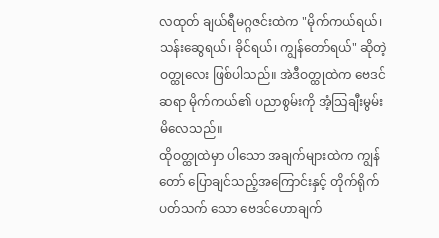လထုတ် ချယ်ရီမဂ္ဂဇင်းထဲက "မိုက်ကယ်ရယ်၊ သန်းဆွေရယ်၊ ခိုင်ရယ်၊ ကျွန်တော်ရယ်" ဆိုတဲ့ ဝတ္ထုလေး ဖြစ်ပါသည်။ အဲဒီဝတ္ထုထဲက ဗေဒင်ဆရာ မိုက်ကယ်၏ ပညာစွမ်းကို အံ့သြချီးမွမ်း မိလေသည်။
ထိုဝတ္ထုထဲမှာ ပါသော အချက်များထဲက ကျွန်တော် ပြောချင်သည့်အကြောင်းနှင့် တိုက်ရိုက် ပတ်သက် သော ဗေဒင်ဟောချက်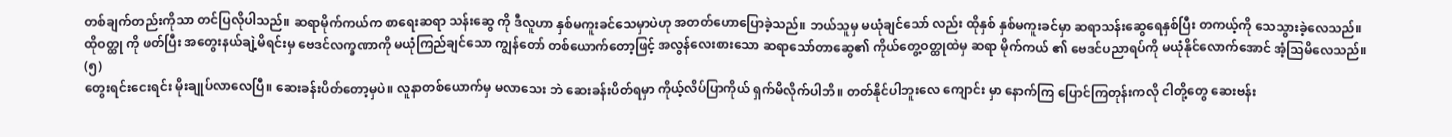တစ်ချက်တည်းကိုသာ တင်ပြလိုပါသည်။ ဆရာမိုက်ကယ်က စာရေးဆရာ သန်းဆွေ ကို ဒီလူဟာ နှစ်မကူးခင်သေမှာပဲဟု အတတ်ဟောပြောခဲ့သည်။ ဘယ်သူမှ မယုံချင်သော် လည်း ထိုနှစ် နှစ်မကူးခင်မှာ ဆရာသန်းဆွေရေနှစ်ပြီး တကယ့်ကို သေသွားခဲ့လေသည်။
ထိုဝတ္ထု ကို ဖတ်ပြီး အတွေးနယ်ချဲ့မိရင်းမှ ဗေဒင်လက္ခဏာကို မယုံကြည်ချင်သော ကျွန်တော် တစ်ယောက်တော့ဖြင့် အလွန်လေးစားသော ဆရာသော်တာဆွေ၏ ကိုယ်တွေ့ဝတ္ထုထဲမှ ဆရာ မိုက်ကယ် ၏ ဗေဒင်ပညာရပ်ကို မယုံနိုင်လောက်အောင် အံ့သြမိလေသည်။
(၅)
တွေးရင်းငေးရင်း မိုးချုပ်လာလေပြီ။ ဆေးခန်းပိတ်တော့မှပဲ။ လူနာတစ်ယောက်မှ မလာသေး ဘဲ ဆေးခန်းပိတ်ရမှာ ကိုယ့်လိပ်ပြာကိုယ် ရှက်မိလိုက်ပါဘိ။ တတ်နိုင်ပါဘူးလေ ကျောင်း မှာ နောက်ကြ ပြောင်ကြတုန်းကလို ငါတို့တွေ ဆေးဗန်း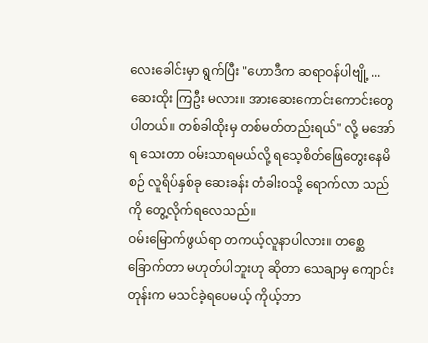လေးခေါင်းမှာ ရွက်ပြီး "ဟောဒီက ဆရာဝန်ပါဗျို့ ... ဆေးထိုး ကြဦး မလား။ အားဆေးကောင်းကောင်းတွေ ပါတယ်။ တစ်ခါထိုးမှ တစ်မတ်တည်းရယ်" လို့ မအော်ရ သေးတာ ဝမ်းသာရမယ်လို့ ရသေ့စိတ်ဖြေတွေးနေမိစဉ် လူရိပ်နှစ်ခု ဆေးခန်း တံခါးဝသို့ ရောက်လာ သည်ကို တွေ့လိုက်ရလေသည်။
ဝမ်းမြောက်ဖွယ်ရာ တကယ့်လူနာပါလား။ တစ္ဆေခြောက်တာ မဟုတ်ပါဘူးဟု ဆိုတာ သေချာမှ ကျောင်းတုန်းက မသင်ခဲ့ရပေမယ့် ကိုယ့်ဘာ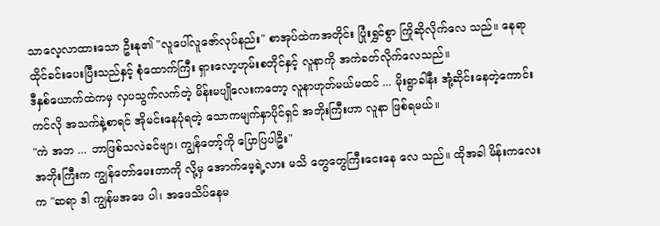သာလေ့လာထားသော ဦးနု၏ "လူပေါ်လူဇော်လုပ်နည်း" စာအုပ်ထဲကအတိုင်း ပြုံးရွှင်စွာ ကြိုဆိုလိုက်လေ သည်။ နေရာ ထိုင်ခင်းပေးပြီးသည်နှင့် စုံထောက်ကြီး ရှားလော့ဟုမ်းစတိုင်နှင့် လူနာကို အကဲခတ်လိုက်လေသည်။
ဒီနှစ်ယောက်ထဲကမှ လှပသွက်လက်တဲ့ မိန်းမပျိုလေးကတော့ လူနာဟုတ်မယ်မထင် ... မိုးရွာခါနီး အုံ့ဆိုင်းနေတဲ့ကောင်းကင်လို အသက်နဲ့စာရင် အိုမင်းနေပုံရတဲ့ သောကမျက်နှာပိုင်ရှင် အဘိုးကြီးဟာ လူနာ ဖြစ်ရမယ်။
"ကဲ အဘ ... ဘာဖြစ်သလဲခင်ဗျာ၊ ကျွန်တော့်ကို ပြောပြပါဦး"
အဘိုးကြီးက ကျွန်တော်မေးတာကို လို့မှ အောက်မေ့ရဲ့လား မသိ တွေတွေကြီးငေးနေ လေ သည်။ ထိုအခါ မိန်းကလေးက "ဆရာ ဒါ ကျွန်မအဖေ ပါ၊ အဖေသိပ်နေမ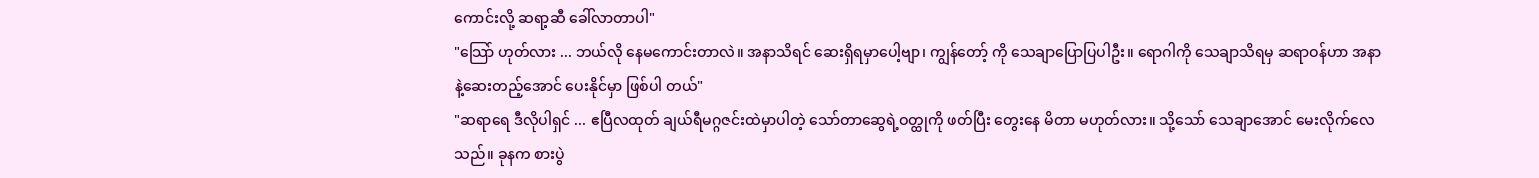ကောင်းလို့ ဆရာ့ဆီ ခေါ်လာတာပါ"
"သြော် ဟုတ်လား ... ဘယ်လို နေမကောင်းတာလဲ။ အနာသိရင် ဆေးရှိရမှာပေါ့ဗျာ၊ ကျွန်တော့် ကို သေချာပြောပြပါဦး။ ရောဂါကို သေချာသိရမှ ဆရာဝန်ဟာ အနာနဲ့ဆေးတည့်အောင် ပေးနိုင်မှာ ဖြစ်ပါ တယ်"
"ဆရာရေ ဒီလိုပါရှင် ... ဧပြီလထုတ် ချယ်ရီမဂ္ဂဇင်းထဲမှာပါတဲ့ သော်တာဆွေရဲ့ဝတ္ထုကို ဖတ်ပြီး တွေးနေ မိတာ မဟုတ်လား။ သို့သော် သေချာအောင် မေးလိုက်လေသည်။ ခုနက စားပွဲ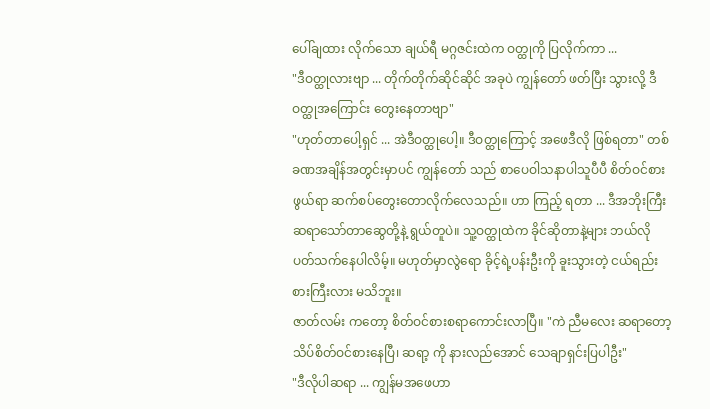ပေါ်ချထား လိုက်သော ချယ်ရီ မဂ္ဂဇင်းထဲက ဝတ္ထုကို ပြလိုက်ကာ ...
"ဒီဝတ္ထုလားဗျာ ... တိုက်တိုက်ဆိုင်ဆိုင် အခုပဲ ကျွန်တော် ဖတ်ပြီး သွားလို့ ဒီဝတ္ထုအကြောင်း တွေးနေတာဗျာ"
"ဟုတ်တာပေါ့ရှင် ... အဲဒီဝတ္ထုပေါ့။ ဒီဝတ္ထုကြောင့် အဖေဒီလို ဖြစ်ရတာ" တစ်ခဏအချိန်အတွင်းမှာပင် ကျွန်တော် သည် စာပေဝါသနာပါသူပီပီ စိတ်ဝင်စားဖွယ်ရာ ဆက်စပ်တွေးတောလိုက်လေသည်။ ဟာ ကြည့် ရတာ ... ဒီအဘိုးကြီး ဆရာသော်တာဆွေတို့နဲ့ ရွယ်တူပဲ။ သူ့ဝတ္ထုထဲက ခိုင်ဆိုတာနဲ့များ ဘယ်လို ပတ်သက်နေပါလိမ့်။ မဟုတ်မှာလွဲရော ခိုင့်ရဲ့ပန်းဦးကို ခူးသွားတဲ့ ငယ်ရည်းစားကြီးလား မသိဘူး။
ဇာတ်လမ်း ကတော့ စိတ်ဝင်စားစရာကောင်းလာပြီ။ "ကဲ ညီမလေး ဆရာတော့ သိပ်စိတ်ဝင်စားနေပြီ၊ ဆရာ့ ကို နားလည်အောင် သေချာရှင်းပြပါဦး"
"ဒီလိုပါဆရာ ... ကျွန်မအဖေဟာ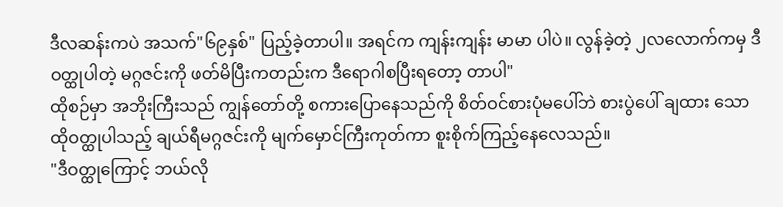ဒီလဆန်းကပဲ အသက်"၆၉နှစ်" ပြည့်ခဲ့တာပါ။ အရင်က ကျန်းကျန်း မာမာ ပါပဲ။ လွန်ခဲ့တဲ့ ၂လလောက်ကမှ ဒီဝတ္ထုပါတဲ့ မဂ္ဂဇင်းကို ဖတ်မိပြီးကတည်းက ဒီရောဂါစပြီးရတော့ တာပါ"
ထိုစဉ်မှာ အဘိုးကြီးသည် ကျွန်တော်တို့ စကားပြောနေသည်ကို စိတ်ဝင်စားပုံမပေါ်ဘဲ စားပွဲပေါ် ချထား သော ထိုဝတ္ထုပါသည့် ချယ်ရီမဂ္ဂဇင်းကို မျက်မှောင်ကြီးကုတ်ကာ စူးစိုက်ကြည့်နေလေသည်။
"ဒီဝတ္ထုကြောင့် ဘယ်လို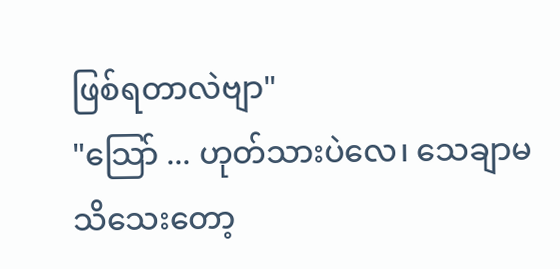ဖြစ်ရတာလဲဗျာ"
"သြော် ... ဟုတ်သားပဲလေ၊ သေချာမသိသေးတော့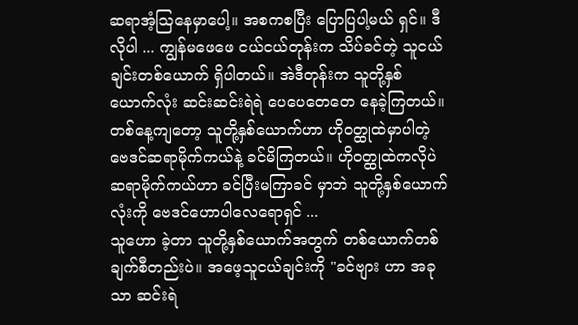ဆရာအံ့သြနေမှာပေါ့။ အစကစပြီး ပြောပြပါ့မယ် ရှင်။ ဒီလိုပါ ... ကျွန်မဖေဖေ ငယ်ငယ်တုန်းက သိပ်ခင်တဲ့ သူငယ်ချင်းတစ်ယောက် ရှိပါတယ်။ အဲဒီတုန်းက သူတို့နှစ်ယောက်လုံး ဆင်းဆင်းရဲရဲ ပေပေတေတေ နေခဲ့ကြတယ်။ တစ်နေ့ကျတော့ သူတို့နှစ်ယောက်ဟာ ဟိုဝတ္ထုထဲမှာပါတဲ့ ဗေဒင်ဆရာမိုက်ကယ်နဲ့ ခင်မိကြတယ်။ ဟိုဝတ္ထုထဲကလိုပဲ ဆရာမိုက်ကယ်ဟာ ခင်ပြီးမကြာခင် မှာဘဲ သူတို့နှစ်ယောက်လုံးကို ဗေဒင်ဟောပါလေရောရှင် ...
သူဟော ခဲ့တာ သူတို့နှစ်ယောက်အတွက် တစ်ယောက်တစ်ချက်စီတည်းပဲ။ အဖေ့သူငယ်ချင်းကို "ခင်ဗျား ဟာ အခုသာ ဆင်းရဲ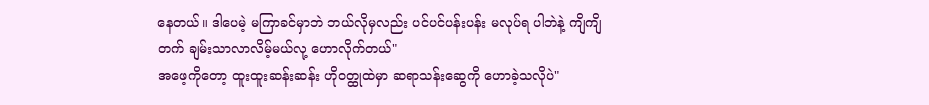နေတယ်။ ဒါပေမဲ့ မကြာခင်မှာဘဲ ဘယ်လိုမှလည်း ပင်ပင်ပန်းပန်း မလုပ်ရ ပါဘဲနဲ့ ကျိကျိတက် ချမ်းသာလာလိမ့်မယ်လု့ ဟောလိုက်တယ်"
အဖေ့ကိုတော့ ထူးထူးဆန်းဆန်း ဟိုဝတ္ထုထဲမှာ ဆရာသန်းဆွေကို ဟောခဲ့သလိုပဲ"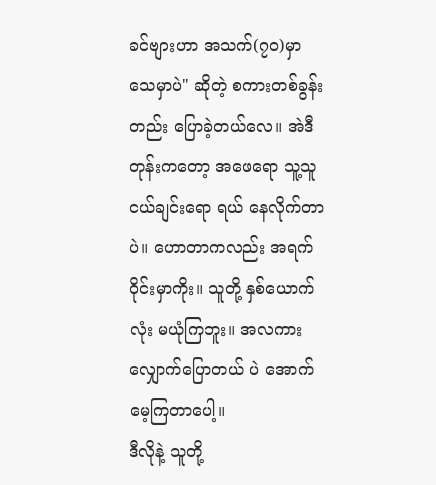ခင်ဗျားဟာ အသက်(၇၀)မှာ သေမှာပဲ" ဆိုတဲ့ စကားတစ်ခွန်းတည်း ပြောခဲ့တယ်လေ။ အဲဒီတုန်းကတော့ အဖေရော သူ့သူငယ်ချင်းရော ရယ် နေလိုက်တာပဲ။ ဟောတာကလည်း အရက်ဝိုင်းမှာကိုး။ သူတို့ နှစ်ယောက်လုံး မယုံကြဘူး။ အလကားလျှောက်ပြောတယ် ပဲ အောက်မေ့ကြတာပေါ့။
ဒီလိုနဲ့ သူတို့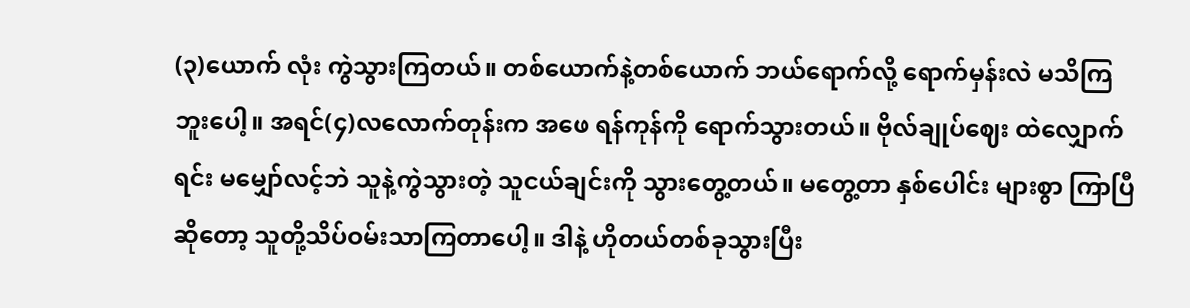(၃)ယောက် လုံး ကွဲသွားကြတယ်။ တစ်ယောက်နဲ့တစ်ယောက် ဘယ်ရောက်လို့ ရောက်မှန်းလဲ မသိကြဘူးပေါ့။ အရင်(၄)လလောက်တုန်းက အဖေ ရန်ကုန်ကို ရောက်သွားတယ်။ ဗိုလ်ချုပ်ဈေး ထဲလျှောက်ရင်း မမျှော်လင့်ဘဲ သူနဲ့ကွဲသွားတဲ့ သူငယ်ချင်းကို သွားတွေ့တယ်။ မတွေ့တာ နှစ်ပေါင်း များစွာ ကြာပြီ ဆိုတော့ သူတို့သိပ်ဝမ်းသာကြတာပေါ့။ ဒါနဲ့ ဟိုတယ်တစ်ခုသွားပြီး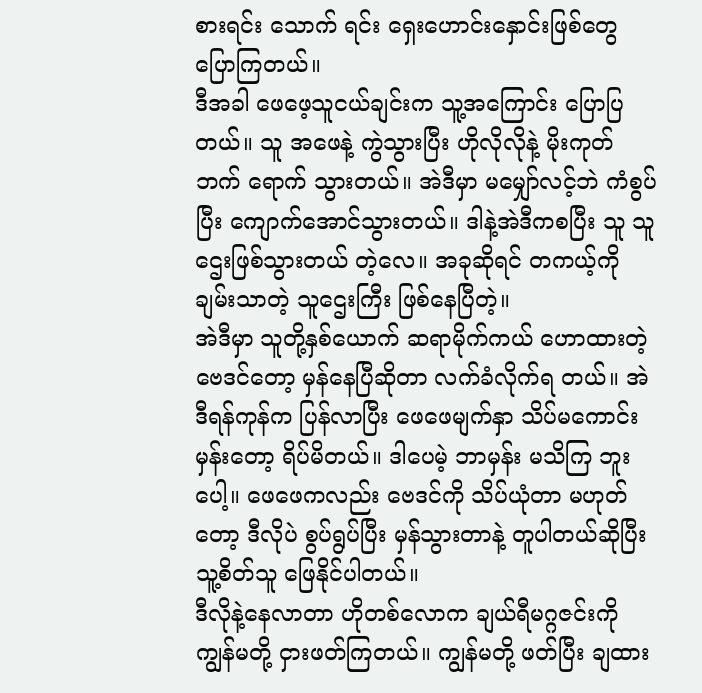စားရင်း သောက် ရင်း ရှေးဟောင်းနှောင်းဖြစ်တွေ ပြောကြတယ်။
ဒီအခါ ဖေဖေ့သူငယ်ချင်းက သူ့အကြောင်း ပြောပြတယ်။ သူ အဖေနဲ့ ကွဲသွားပြီး ဟိုလိုလိုနဲ့ မိုးကုတ် ဘက် ရောက် သွားတယ်။ အဲဒီမှာ မမျှော်လင့်ဘဲ ကံစွပ်ပြီး ကျောက်အောင်သွားတယ်။ ဒါနဲ့အဲဒီကစပြီး သူ သူဌေးဖြစ်သွားတယ် တဲ့လေ။ အခုဆိုရင် တကယ့်ကိုချမ်းသာတဲ့ သူဌေးကြီး ဖြစ်နေပြီတဲ့။
အဲဒီမှာ သူတို့နှစ်ယောက် ဆရာမိုက်ကယ် ဟောထားတဲ့ ဗေဒင်တော့ မှန်နေပြီဆိုတာ လက်ခံလိုက်ရ တယ်။ အဲဒီရန်ကုန်က ပြန်လာပြီး ဖေဖေမျက်နှာ သိပ်မကောင်းမှန်းတော့ ရိပ်မိတယ်။ ဒါပေမဲ့ ဘာမှန်း မသိကြ ဘူးပေါ့။ ဖေဖေကလည်း ဗေဒင်ကို သိပ်ယုံတာ မဟုတ်တော့ ဒီလိုပဲ စွပ်ရွပ်ပြီး မှန်သွားတာနဲ့ တူပါတယ်ဆိုပြီး သူ့စိတ်သူ ဖြေနိုင်ပါတယ်။
ဒီလိုနဲ့နေလာတာ ဟိုတစ်လောက ချယ်ရီမဂ္ဂဇင်းကို ကျွန်မတို့ ငှားဖတ်ကြတယ်။ ကျွန်မတို့ ဖတ်ပြီး ချထား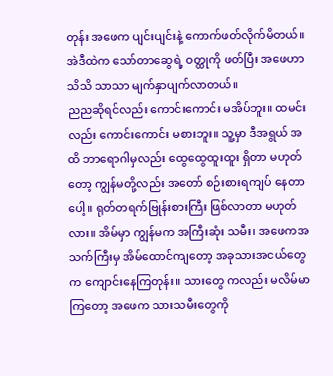တုန်း အဖေက ပျင်းပျင်းနဲ့ ကောက်ဖတ်လိုက်မိတယ်။ အဲဒီထဲက သော်တာဆွေရဲ့ ဝတ္ထုကို ဖတ်ပြီး အဖေဟာ သိသိ သာသာ မျက်နှာပျက်လာတယ်။
ညညဆိုရင်လည်း ကောင်းကောင်း မအိပ်ဘူး။ ထမင်းလည်း ကောင်းကောင်း မစားဘူး။ သူ့မှာ ဒီအရွယ် အထိ ဘာရောဂါမှလည်း ထွေထွေထူးထူး ရှိတာ မဟုတ်တော့ ကျွန်မတို့လည်း အတော် စဉ်းစားရကျပ် နေတာပေါ့။ ရုတ်တရက်ဗြုန်းစားကြီး ဖြစ်လာတာ မဟုတ်လား။ အိမ်မှာ ကျွန်မက အကြီးဆုံး သမီး၊ အဖေကအသက်ကြီးမှ အိမ်ထောင်ကျတော့ အခုသားအငယ်တွေက ကျောင်းနေကြတုန်း။ သားတွေ ကလည်း မလိမ်မာကြတော့ အဖေက သားသမီးတွေကို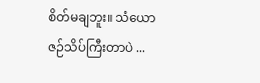စိတ်မချဘူး။ သံယောဇဉ်သိပ်ကြီးတာပဲ ...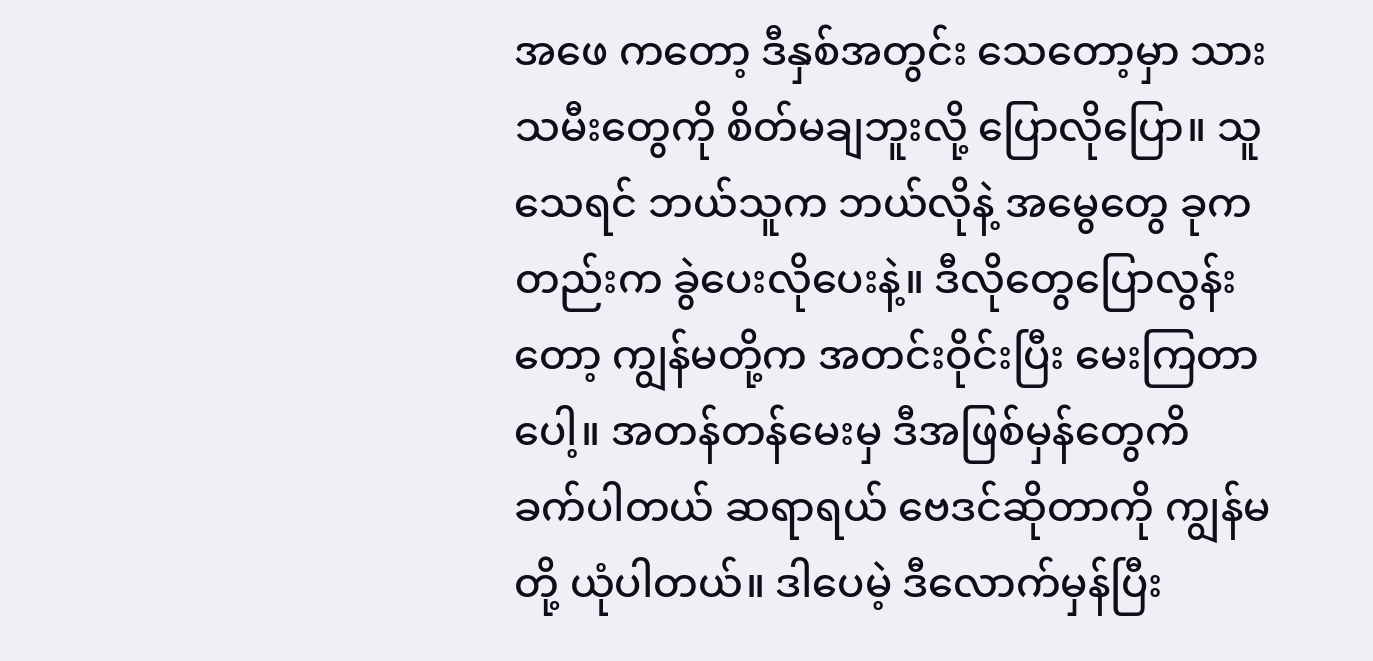အဖေ ကတော့ ဒီနှစ်အတွင်း သေတော့မှာ သားသမီးတွေကို စိတ်မချဘူးလို့ ပြောလိုပြော။ သူသေရင် ဘယ်သူက ဘယ်လိုနဲ့ အမွေတွေ ခုကတည်းက ခွဲပေးလိုပေးနဲ့။ ဒီလိုတွေပြောလွန်းတော့ ကျွန်မတို့က အတင်းဝိုင်းပြီး မေးကြတာပေါ့။ အတန်တန်မေးမှ ဒီအဖြစ်မှန်တွေကိ
ခက်ပါတယ် ဆရာရယ် ဗေဒင်ဆိုတာကို ကျွန်မတို့ ယုံပါတယ်။ ဒါပေမဲ့ ဒီလောက်မှန်ပြီး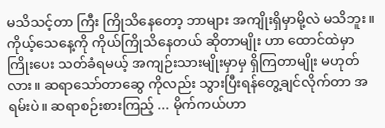မသိသင့်တာ ကြီး ကြိုသိနေတော့ ဘာများ အကျိုးရှိမှာမို့လဲ မသိဘူး။ ကိုယ့်သေနေ့ကို ကိုယ်ကြိုသိနေတယ် ဆိုတာမျိုး ဟာ ထောင်ထဲမှာ ကြိုးပေး သတ်ခံရမယ့် အကျဉ်းသားမျိုးမှာမှ ရှိကြတာမျိုး မဟုတ်လား။ ဆရာသော်တာဆွေ ကိုလည်း သွားပြီးရန်တွေ့ချင်လိုက်တာ အရမ်းပဲ။ ဆရာစဉ်းစားကြည့် ... မိုက်ကယ်ဟာ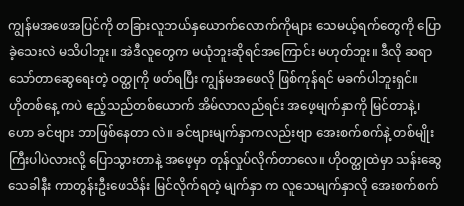ကျွန်မအဖေအပြင်ကို တခြားလူဘယ်နှယောက်လောက်ကိုများ သေမယ့်ရက်တွေကို ပြောခဲ့သေးလဲ မသိပါဘူး။ အဲဒီလူတွေက မယုံဘူးဆိုရင်အကြောင်း မဟုတ်ဘူး။ ဒီလို ဆရာသော်တာဆွေရေးတဲ့ ဝတ္ထုကို ဖတ်ရပြီး ကျွန်မအဖေလို ဖြစ်ကုန်ရင် မခက်ပါဘူးရှင်။
ဟိုတစ်နေ့ ကပဲ ဧည့်သည်တစ်ယောက် အိမ်လာလည်ရင်း အဖေ့မျက်နှာကို မြင်တာနဲ့၊ ဟော ခင်ဗျား ဘာဖြစ်နေတာ လဲ။ ခင်ဗျားမျက်နှာကလည်းဗျာ အေးစက်စက်နဲ့ တစ်မျိုးကြီးပါပဲလားလို့ ပြောသွားတာနဲ့ အဖေ့မှာ တုန်လှုပ်လိုက်တာလေ။ ဟိုဝတ္ထုထဲမှာ သန်းဆွေသေခါနီး ကာတွန်းဦးဖေသိန်း မြင်လိုက်ရတဲ့ မျက်နှာ က လူသေမျက်နှာလို အေးစက်စက်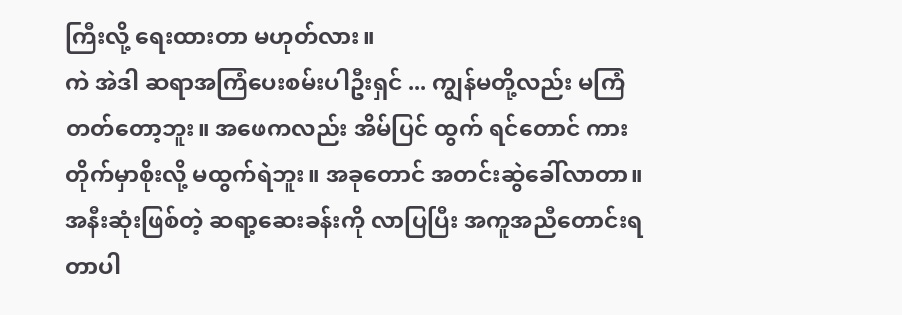ကြီးလို့ ရေးထားတာ မဟုတ်လား။
ကဲ အဲဒါ ဆရာအကြံပေးစမ်းပါဦးရှင် ... ကျွန်မတို့လည်း မကြံတတ်တော့ဘူး။ အဖေကလည်း အိမ်ပြင် ထွက် ရင်တောင် ကားတိုက်မှာစိုးလို့ မထွက်ရဲဘူး။ အခုတောင် အတင်းဆွဲခေါ်လာတာ။ အနီးဆုံးဖြစ်တဲ့ ဆရာ့ဆေးခန်းကို လာပြပြီး အကူအညီတောင်းရတာပါ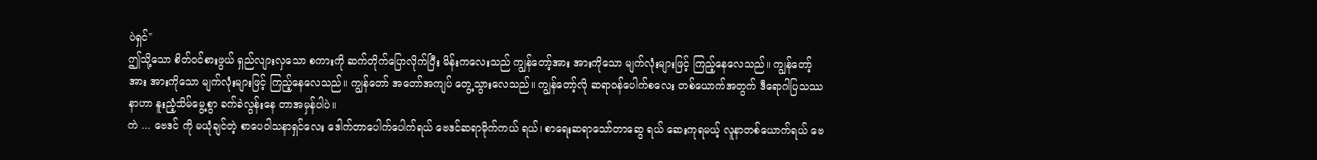ပဲရှင်"
ဤသို့သော စိတ်ဝင်စားဖွယ် ရှည်လျားလှသော စကားကို ဆက်တိုက်ပြောလိုက်ပြီး မိန်းကလေးသည် ကျွန်တော့်အား အားကိုသော မျက်လုံးများဖြင့် ကြည့်နေလေသည်။ ကျွန်တော့်အား အားကိုသော မျက်လုံးများဖြင့် ကြည့်နေလေသည်။ ကျွန်တော် အတော်အကျပ် တွေ့သွားလေသည်။ ကျွန်တော့်လို ဆရာဝန်ပေါက်စလေး တစ်ယောက်အတွက် ဒီရောဂါပြသဿနာဟာ နူးညံ့သိမ်မွေ့စွာ ခက်ခဲလွန်းနေ တာအမှန်ပါပဲ။
ကဲ ... ဗေဒင် ကို မယုံချင်တဲ့ စာပေဝါသနာရှင်လေး ဒေါက်တာပေါက်ပေါက်ရယ် ဗေဒင်ဆရာမိုက်ကယ် ရယ်၊ စာရေးဆရာသော်တာဆွေ ရယ် ဆေးကုရမယ့် လူနာတစ်ယောက်ရယ် ဗေ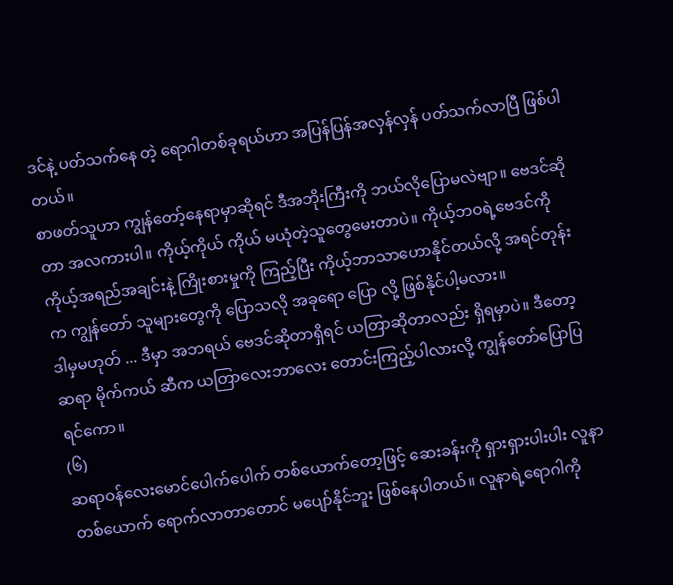ဒင်နဲ့ ပတ်သက်နေ တဲ့ ရောဂါတစ်ခုရယ်ဟာ အပြန်ပြန်အလှန်လှန် ပတ်သက်လာပြီ ဖြစ်ပါတယ်။
စာဖတ်သူဟာ ကျွန်တော့်နေရာမှာဆိုရင် ဒီအဘိုးကြီးကို ဘယ်လိုပြောမလဲဗျာ။ ဗေဒင်ဆိုတာ အလကားပါ။ ကိုယ့်ကိုယ် ကိုယ် မယုံတဲ့သူတွေမေးတာပဲ။ ကိုယ့်ဘဝရဲ့ဗေဒင်ကို ကိုယ့်အရည်အချင်းနဲ့ ကြိုးစားမှုကို ကြည့်ပြီး ကိုယ့်ဘာသာဟောနိုင်တယ်လို့ အရင်တုန်းက ကျွန်တော် သူများတွေကို ပြောသလို အခုရော ပြော လို့ ဖြစ်နိုင်ပါ့မလား။
ဒါမှမဟုတ် ... ဒီမှာ အဘရယ် ဗေဒင်ဆိုတာရှိရင် ယတြာဆိုတာလည်း ရှိရမှာပဲ။ ဒီတော့ ဆရာ မိုက်ကယ် ဆီက ယတြာလေးဘာလေး တောင်းကြည့်ပါလားလို့ ကျွန်တော်ပြောပြရင်ကော။
(၆)
ဆရာဝန်လေးမောင်ပေါက်ပေါက် တစ်ယောက်တော့ဖြင့် ဆေးခန်းကို ရှားရှားပါးပါး လူနာ တစ်ယောက် ရောက်လာတာတောင် မပျော်နိုင်ဘူး ဖြစ်နေပါတယ်။ လူနာရဲ့ရောဂါကို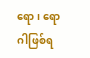ရော၊ ရောဂါဖြစ်ရ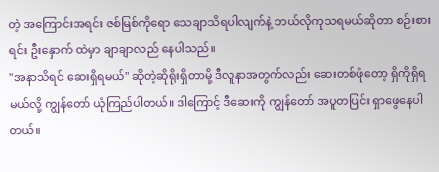တဲ့ အကြောင်းအရင်း ဇစ်မြစ်ကိုရော သေချာသိရပါလျက်နဲ့ ဘယ်လိုကုသရမယ်ဆိုတာ စဉ်းစားရင်း ဦးနှောက် ထဲမှာ ချာချာလည် နေပါသည်။
"အနာသိရင် ဆေးရှိရမယ်" ဆိုတဲ့ဆိုရိုးရှိတာမို့ ဒီလူနာအတွက်လည်း ဆေးတစ်ဖုံတော့ ရှိကိုရှိရမယ်လို့ ကျွန်တော် ယုံကြည်ပါတယ်။ ဒါကြောင့် ဒီဆေးကို ကျွန်တော် အပူတပြင်း ရှာဖွေနေပါတယ်။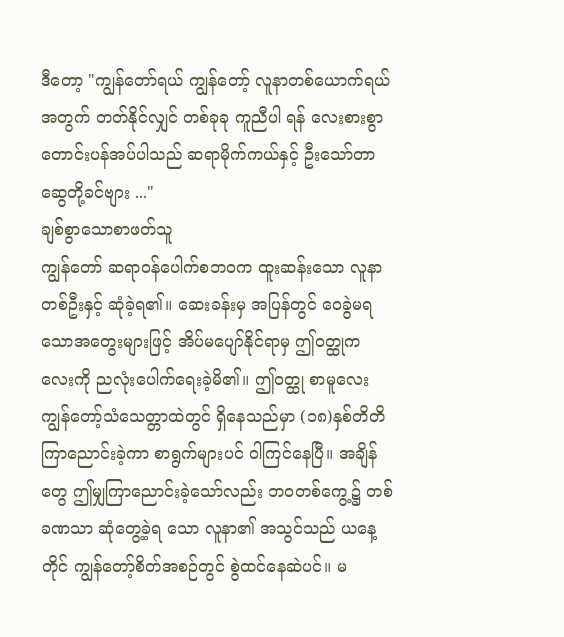ဒီတော့ "ကျွန်တော်ရယ် ကျွန်တော့် လူနာတစ်ယောက်ရယ်အတွက် တတ်နိုင်လျှင် တစ်ခုခု ကူညီပါ ရန် လေးစားစွာ တောင်းပန်အပ်ပါသည် ဆရာမိုက်ကယ်နှင့် ဦးသော်တာဆွေတို့ခင်ဗျား ..."
ချစ်စွာသောစာဖတ်သူ
ကျွန်တော် ဆရာဝန်ပေါက်စဘဝက ထူးဆန်းသော လူနာတစ်ဦးနှင့် ဆုံခဲ့ရ၏။ ဆေးခန်းမှ အပြန်တွင် ဝေခွဲမရသောအတွေးများဖြင့် အိပ်မပျော်နိုင်ရာမှ ဤဝတ္ထုကလေးကို ညလုံးပေါက်ရေးခဲ့မိ၏။ ဤဝတ္ထု စာမူလေး ကျွန်တော့်သံသေတ္တာထဲတွင် ရှိနေသည်မှာ (၁၈)နှစ်တိတိ ကြာညောင်းခဲ့ကာ စာရွက်များပင် ဝါကြင်နေပြီ။ အချိန်တွေ ဤမျှကြာညောင်းခဲ့သော်လည်း ဘဝတစ်ကွေ့၌ တစ်ခဏသာ ဆုံတွေ့ခဲ့ရ သော လူနာ၏ အသွင်သည် ယနေ့တိုင် ကျွန်တော့်စိတ်အစဉ်တွင် စွဲထင်နေဆဲပင်။ မ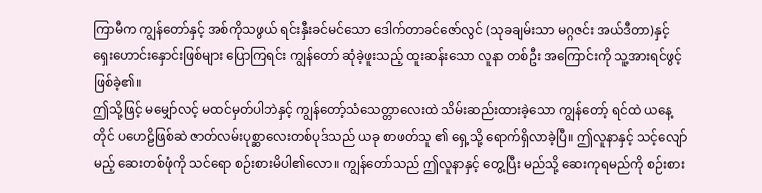ကြာမီက ကျွန်တော်နှင့် အစ်ကိုသဖွယ် ရင်းနှီးခင်မင်သော ဒေါက်တာခင်ဇော်လွင် (သုခချမ်းသာ မဂ္ဂဇင်း အယ်ဒီတာ)နှင့် ရှေးဟောင်းနှောင်းဖြစ်များ ပြောကြရင်း ကျွန်တော် ဆုံခဲ့ဖူးသည့် ထူးဆန်းသော လူနာ တစ်ဦး အကြောင်းကို သူ့အားရင်ဖွင့်ဖြစ်ခဲ့၏။
ဤသို့ဖြင့် မမျှော်လင့် မထင်မှတ်ပါဘဲနှင့် ကျွန်တော့်သံသေတ္တာလေးထဲ သိမ်းဆည်းထားခဲ့သော ကျွန်တော့် ရင်ထဲ ယနေ့တိုင် ပဟေဠိဖြစ်ဆဲ ဇာတ်လမ်းပုစ္ဆာလေးတစ်ပုဒ်သည် ယခု စာဖတ်သူ ၏ ရှေ့သို့ ရောက်ရှိလာခဲ့ပြီ။ ဤလူနာနှင့် သင့်လျော် မည့် ဆေးတစ်ဖုံကို သင်ရော စဉ်းစားမိပါ၏လော။ ကျွန်တော်သည် ဤလူနာနှင့် တွေ့ပြီး မည်သို့ ဆေးကုရမည်ကို စဉ်းစား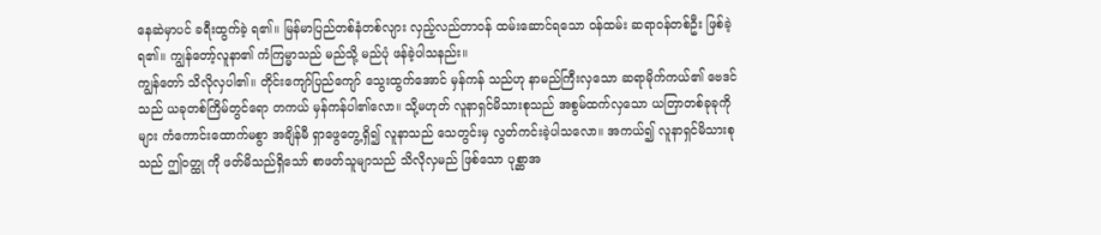နေဆဲမှာပင် ခရီးထွက်ခဲ့ ရ၏။ မြန်မာပြည်တစ်နံတစ်လျား လှည့်လည်တာဝန် ထမ်းဆောင်ရသော ဝန်ထမ်း ဆရာဝန်တစ်ဦး ဖြစ်ခဲ့ရ၏။ ကျွန်တော့်လူနာ၏ ကံကြမ္မာသည် မည်သို့ မည်ပုံ ဖန်ခဲ့ပါသနည်း။
ကျွန်တော် သိလိုလှပါ၏။ တိုင်းကျော်ပြည်ကျော် သွေးထွက်အောင် မှန်ကန် သည်ဟု နာမည်ကြီးလှသော ဆရာမိုက်ကယ်၏ ဗေဒင်သည် ယခုတစ်ကြိမ်တွင်ရော တကယ် မှန်ကန်ပါ၏လော။ သို့မဟုတ် လူနာရှင်မိသားစုသည် အစွမ်ထက်လှသော ယတြာတစ်ခုခုကိုများ ကံကောင်းထောက်မစွာ အချိန်မီ ရှာဖွေတွေ့ရှိ၍ လူနာသည် သေတွင်းမှ လွတ်ကင်းခဲ့ပါသလော။ အကယ်၍ လူနာရှင်မိသားစုသည် ဤဝတ္ထု ကို ဖတ်မိသည်ရှိသော် စာဖတ်သူမျာသည် သိလိုလှမည် ဖြစ်သော ပုစ္ဆာအ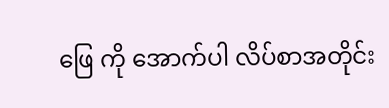ဖြေ ကို အောက်ပါ လိပ်စာအတိုင်း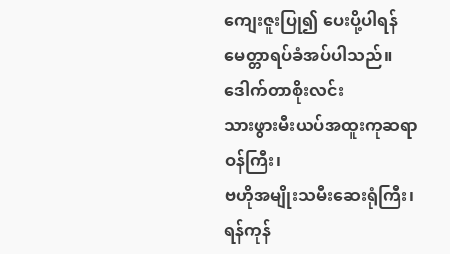ကျေးဇူးပြု၍ ပေးပို့ပါရန် မေတ္တာရပ်ခံအပ်ပါသည်။
ဒေါက်တာစိုးလင်း
သားဖွားမီးယပ်အထူးကုဆရာဝန်ကြီး၊
ဗဟိုအမျိုးသမီးဆေးရုံကြီး၊ ရန်ကုန်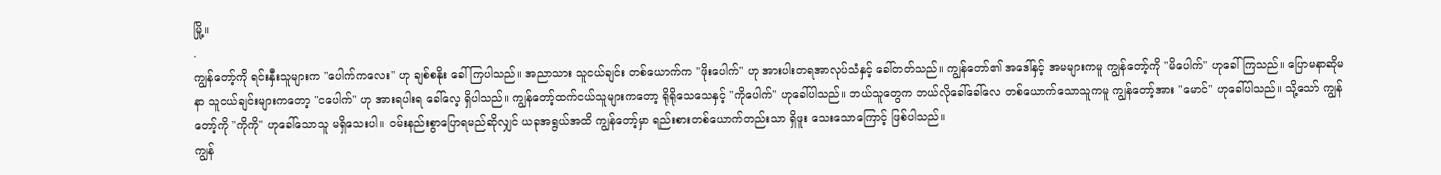မြို့။
.
ကျွန်တော့်ကို ရင်းနှီးသူများက "ပေါက်ကလေး" ဟု ချစ်စနိုး ခေါ်ကြပါသည်။ အညာသား သူငယ်ချင်း တစ်ယောက်က "ဖိုးပေါက်" ဟု အားပါးတရအာလုပ်သံနှင့် ခေါ်တတ်သည်။ ကျွန်တော်၏ အဒေါ်နှင့် အမများကမူ ကျွန်တော့်ကို "မိပေါက်" ဟုခေါ်ကြသည်။ ပြောမနာဆိုမနာ သူငယ်ချင်းများကတော့ "ငပေါက်" ဟု အားရပါးရ ခေါ်လေ့ ရှိပါသည်။ ကျွန်တော့်ထက်ငယ်သူများကတော့ ရိုရိုသေသေနှင့် "ကိုပေါက်" ဟုခေါ်ပါသည်။ ဘယ်သူတွေက ဘယ်လိုခေါ်ခေါ်လေ တစ်ယောက်သောသူကမူ ကျွန်တော့်အား "မောင်" ဟုခေါ်ပါသည်။ သို့သော် ကျွန်တော့်ကို "ကိုကို" ဟုခေါ်သောသူ မရှိသေးပါ။ ဝမ်းနည်းစွာပြောရမည်ဆိုလျှင် ယခုအရွယ်အထိ ကျွန်တော့်မှာ ရည်းစားတစ်ယောက်တည်းသာ ရှိဖူး သေးသောကြောင့် ဖြစ်ပါသည်။
ကျွန်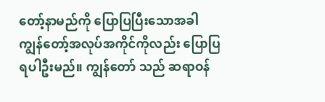တော့်နာမည်ကို ပြောပြပြီးသောအခါ ကျွန်တော့်အလုပ်အကိုင်ကိုလည်း ပြောပြရပါဦးမည်။ ကျွန်တော် သည် ဆရာဝန်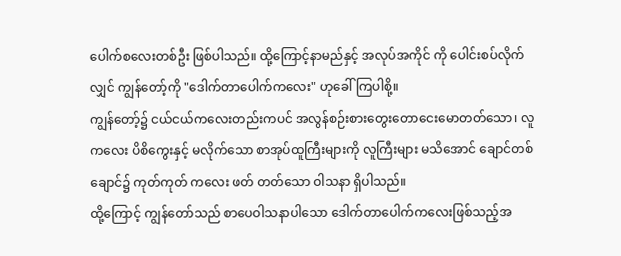ပေါက်စလေးတစ်ဦး ဖြစ်ပါသည်။ ထို့ကြောင့်နာမည်နှင့် အလုပ်အကိုင် ကို ပေါင်းစပ်လိုက် လျှင် ကျွန်တော့်ကို "ဒေါက်တာပေါက်ကလေး" ဟုခေါ်ကြပါစို့။
ကျွန်တော့်၌ ငယ်ငယ်ကလေးတည်းကပင် အလွန်စဉ်းစားတွေးတောငေးမောတတ်သော၊ လူကလေး ပိစိကွေးနှင့် မလိုက်သော စာအုပ်ထူကြီးများကို လူကြီးများ မသိအောင် ချောင်တစ်ချောင်၌ ကုတ်ကုတ် ကလေး ဖတ် တတ်သော ဝါသနာ ရှိပါသည်။
ထို့ကြောင့် ကျွန်တော်သည် စာပေဝါသနာပါသော ဒေါက်တာပေါက်ကလေးဖြစ်သည့်အ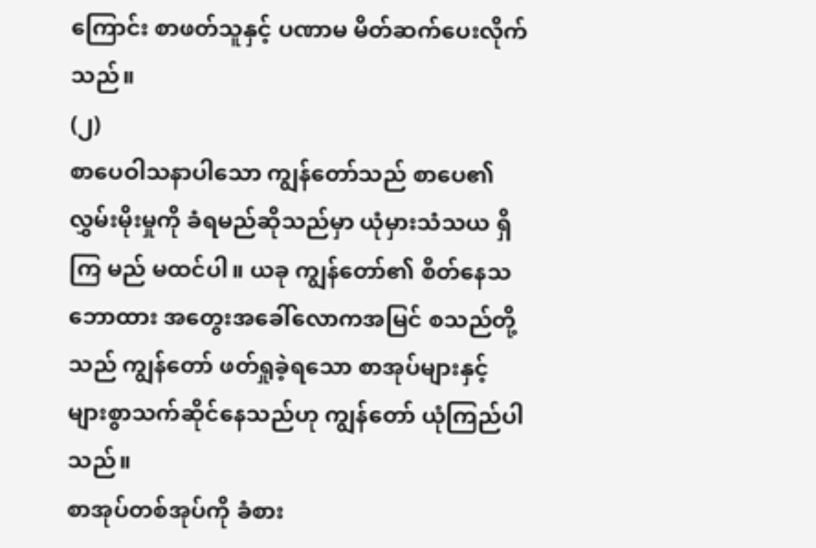ကြောင်း စာဖတ်သူနှင့် ပဏာမ မိတ်ဆက်ပေးလိုက်သည်။
(၂)
စာပေဝါသနာပါသော ကျွန်တော်သည် စာပေ၏လွှမ်းမိုးမှုကို ခံရမည်ဆိုသည်မှာ ယုံမှားသံသယ ရှိကြ မည် မထင်ပါ။ ယခု ကျွန်တော်၏ စိတ်နေသဘောထား အတွေးအခေါ်လောကအမြင် စသည်တို့သည် ကျွန်တော် ဖတ်ရှုခဲ့ရသော စာအုပ်များနှင့် များစွာသက်ဆိုင်နေသည်ဟု ကျွန်တော် ယုံကြည်ပါသည်။
စာအုပ်တစ်အုပ်ကို ခံစား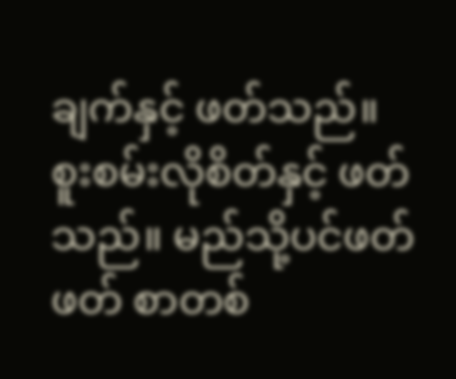ချက်နှင့် ဖတ်သည်။ စူးစမ်းလိုစိတ်နှင့် ဖတ်သည်။ မည်သို့ပင်ဖတ်ဖတ် စာတစ်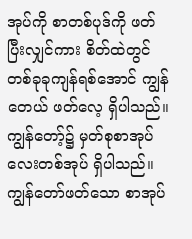အုပ်ကို စာတစ်ပုဒ်ကို ဖတ်ပြီးလျှင်ကား စိတ်ထဲတွင် တစ်ခုခုကျန်ရစ်အောင် ကျွန်တေယ် ဖတ်လေ့ ရှိပါသည်။ ကျွန်တော့်၌ မှတ်စုစာအုပ်လေးတစ်အုပ် ရှိပါသည်။ ကျွန်တော်ဖတ်သော စာအုပ်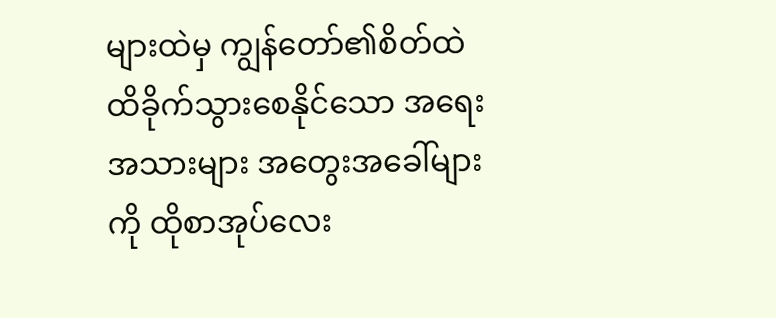များထဲမှ ကျွန်တော်၏စိတ်ထဲ ထိခိုက်သွားစေနိုင်သော အရေးအသားများ အတွေးအခေါ်များကို ထိုစာအုပ်လေး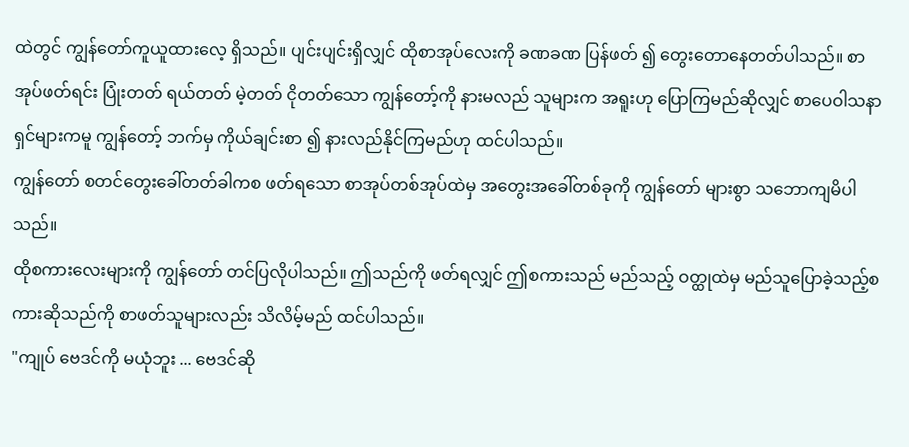ထဲတွင် ကျွန်တော်ကူယူထားလေ့ ရှိသည်။ ပျင်းပျင်းရှိလျှင် ထိုစာအုပ်လေးကို ခဏခဏ ပြန်ဖတ် ၍ တွေးတောနေတတ်ပါသည်။ စာအုပ်ဖတ်ရင်း ပြုံးတတ် ရယ်တတ် မဲ့တတ် ငိုတတ်သော ကျွန်တော့်ကို နားမလည် သူများက အရူးဟု ပြောကြမည်ဆိုလျှင် စာပေဝါသနာရှင်များကမူ ကျွန်တော့် ဘက်မှ ကိုယ်ချင်းစာ ၍ နားလည်နိုင်ကြမည်ဟု ထင်ပါသည်။
ကျွန်တော် စတင်တွေးခေါ်တတ်ခါကစ ဖတ်ရသော စာအုပ်တစ်အုပ်ထဲမှ အတွေးအခေါ်တစ်ခုကို ကျွန်တော် များစွာ သဘောကျမိပါသည်။
ထိုစကားလေးများကို ကျွန်တော် တင်ပြလိုပါသည်။ ဤသည်ကို ဖတ်ရလျှင် ဤစကားသည် မည်သည့် ဝတ္ထုထဲမှ မည်သူပြောခဲ့သည့်စကားဆိုသည်ကို စာဖတ်သူများလည်း သိလိမ့်မည် ထင်ပါသည်။
"ကျုပ် ဗေဒင်ကို မယုံဘူး ... ဗေဒင်ဆို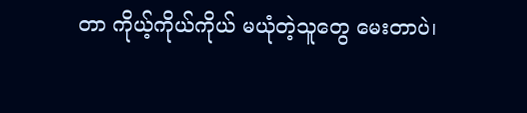တာ ကိုယ့်ကိုယ်ကိုယ် မယုံတဲ့သူတွေ မေးတာပဲ၊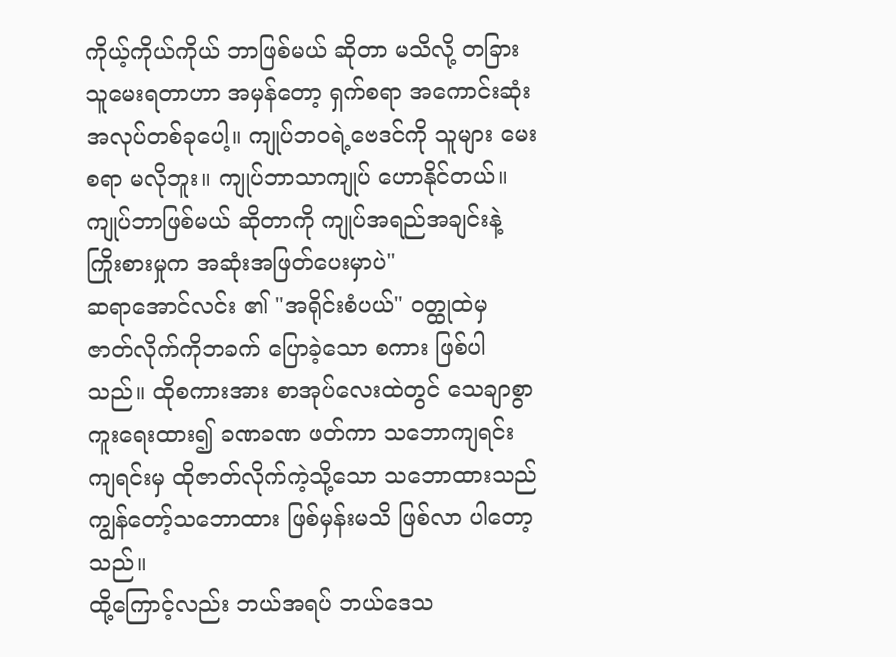ကိုယ့်ကိုယ်ကိုယ် ဘာဖြစ်မယ် ဆိုတာ မသိလို့ တခြားသူမေးရတာဟာ အမှန်တော့ ရှက်စရာ အကောင်းဆုံး အလုပ်တစ်ခုပေါ့။ ကျုပ်ဘဝရဲ့ဗေဒင်ကို သူများ မေးစရာ မလိုဘူး။ ကျုပ်ဘာသာကျုပ် ဟောနိုင်တယ်။ ကျုပ်ဘာဖြစ်မယ် ဆိုတာကို ကျုပ်အရည်အချင်းနဲ့ ကြိုးစားမှုက အဆုံးအဖြတ်ပေးမှာပဲ"
ဆရာအောင်လင်း ၏ "အရိုင်းစံပယ်" ဝတ္ထုထဲမှ ဇာတ်လိုက်ကိုဘခက် ပြောခဲ့သော စကား ဖြစ်ပါသည်။ ထိုစကားအား စာအုပ်လေးထဲတွင် သေချာစွာ ကူးရေးထား၍ ခဏခဏ ဖတ်ကာ သဘောကျရင်း ကျရင်းမှ ထိုဇာတ်လိုက်ကဲ့သို့သော သဘောထားသည် ကျွန်တော့်သဘောထား ဖြစ်မှန်းမသိ ဖြစ်လာ ပါတော့သည်။
ထို့ကြောင့်လည်း ဘယ်အရပ် ဘယ်ဒေသ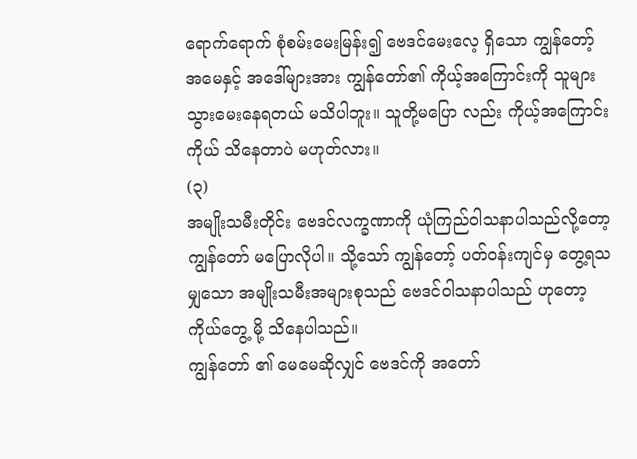ရောက်ရောက် စုံစမ်းမေးမြန်း၍ ဗေဒင်မေးလေ့ ရှိသော ကျွန်တော့် အမေနှင့် အဒေါ်များအား ကျွန်တော်၏ ကိုယ့်အကြောင်းကို သူများ သွားမေးနေရတယ် မသိပါဘူး။ သူတို့မပြော လည်း ကိုယ့်အကြောင်းကိုယ် သိနေတာပဲ မဟုတ်လား။
(၃)
အမျိုးသမီးတိုင်း ဗေဒင်လက္ခဏာကို ယုံကြည်ဝါသနာပါသည်လို့တော့ ကျွန်တော် မပြောလိုပါ။ သို့သော် ကျွန်တော့် ပတ်ဝန်းကျင်မှ တွေ့ရသမျှသော အမျိုးသမီးအများစုသည် ဗေဒင်ဝါသနာပါသည် ဟုတော့ ကိုယ်တွေ့ မို့ သိနေပါသည်။
ကျွန်တော် ၏ မေမေဆိုလျှင် ဗေဒင်ကို အတော်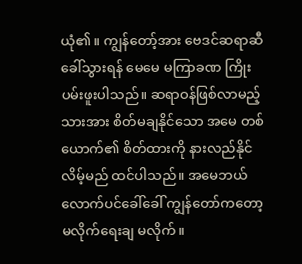ယုံ၏။ ကျွန်တော့်အား ဗေဒင်ဆရာဆီ ခေါ်သွားရန် မေမေ မကြာခဏ ကြိုးပမ်းဖူးပါသည်။ ဆရာဝန်ဖြစ်လာမည့်သားအား စိတ်မချနိုင်သော အမေ တစ်ယောက်၏ စိတ်ထားကို နားလည်နိုင်လိမ့်မည် ထင်ပါသည်။ အမေဘယ်လောက်ပင်ခေါ်ခေါ် ကျွန်တော်ကတော့ မလိုက်ရေးချ မလိုက်။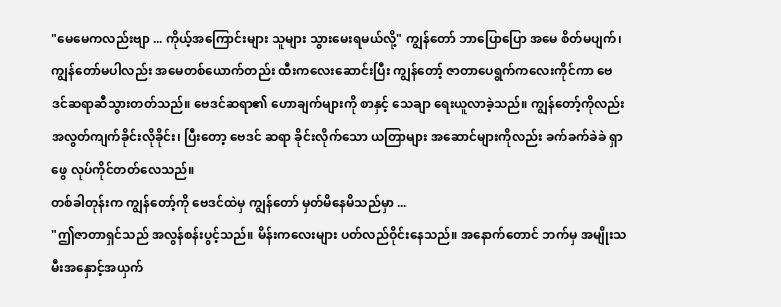"မေမေကလည်းဗျာ ... ကိုယ့်အကြောင်းများ သူများ သွားမေးရမယ်လို့" ကျွန်တော် ဘာပြောပြော အမေ စိတ်မပျက်၊ ကျွန်တော်မပါလည်း အမေတစ်ယောက်တည်း ထီးကလေးဆောင်းပြီး ကျွန်တော့် ဇာတာပေရွက်ကလေးကိုင်ကာ ဗေဒင်ဆရာဆီသွားတတ်သည်။ ဗေဒင်ဆရာ၏ ဟောချက်များကို စာနှင့် သေချာ ရေးယူလာခဲ့သည်။ ကျွန်တော့်ကိုလည်း အလွတ်ကျက်ခိုင်းလိုခိုင်း၊ ပြီးတော့ ဗေဒင် ဆရာ ခိုင်းလိုက်သော ယတြာများ အဆောင်များကိုလည်း ခက်ခက်ခဲခဲ ရှာဖွေ လုပ်ကိုင်တတ်လေသည်။
တစ်ခါတုန်းက ကျွန်တော့်ကို ဗေဒင်ထဲမှ ကျွန်တော် မှတ်မိနေမိသည်မှာ ...
"ဤဇာတာရှင်သည် အလွန်စန်းပွင့်သည်။ မိန်းကလေးများ ပတ်လည်ဝိုင်းနေသည်။ အနောက်တောင် ဘက်မှ အမျိုးသမီးအနှောင့်အယှက်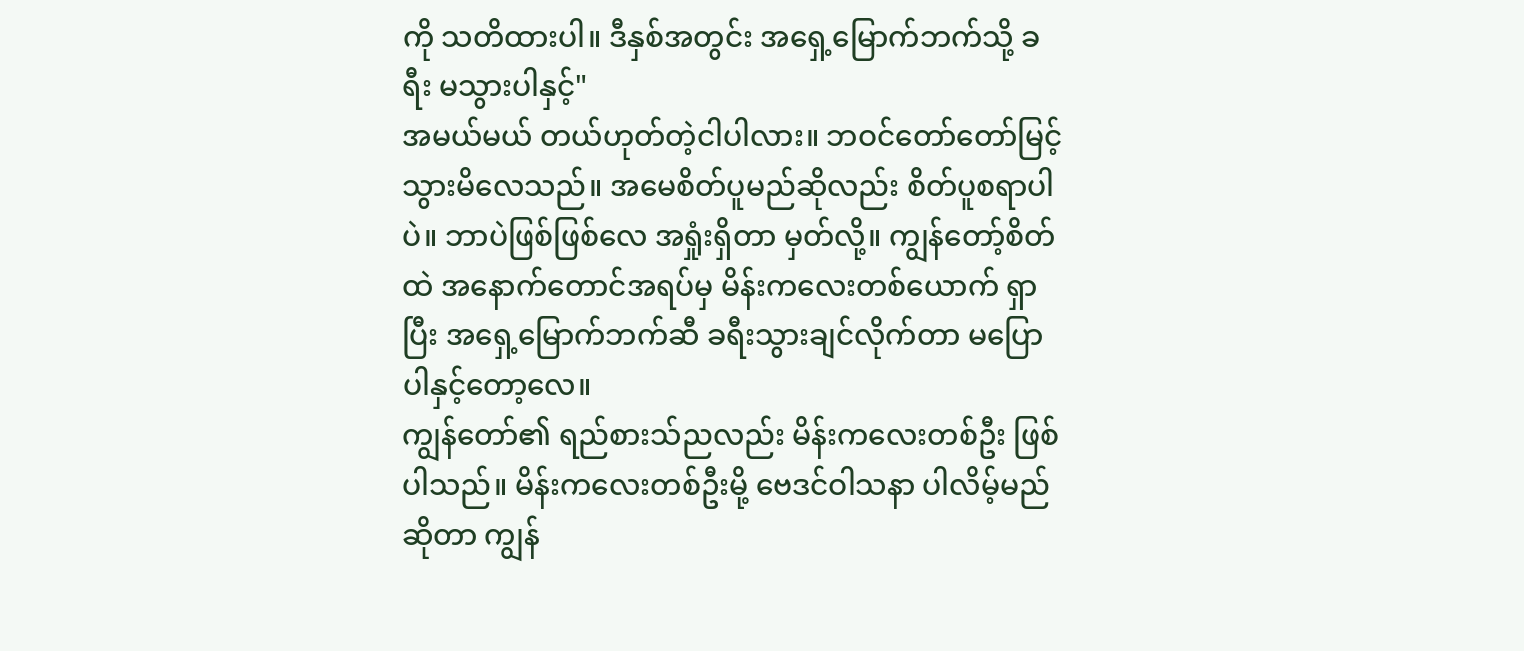ကို သတိထားပါ။ ဒီနှစ်အတွင်း အရှေ့မြောက်ဘက်သို့ ခရီး မသွားပါနှင့်"
အမယ်မယ် တယ်ဟုတ်တဲ့ငါပါလား။ ဘဝင်တော်တော်မြင့်သွားမိလေသည်။ အမေစိတ်ပူမည်ဆိုလည်း စိတ်ပူစရာပါပဲ။ ဘာပဲဖြစ်ဖြစ်လေ အရှုံးရှိတာ မှတ်လို့။ ကျွန်တော့်စိတ်ထဲ အနောက်တောင်အရပ်မှ မိန်းကလေးတစ်ယောက် ရှာပြီး အရှေ့မြောက်ဘက်ဆီ ခရီးသွားချင်လိုက်တာ မပြောပါနှင့်တော့လေ။
ကျွန်တော်၏ ရည်စားသ်ညလည်း မိန်းကလေးတစ်ဦး ဖြစ်ပါသည်။ မိန်းကလေးတစ်ဦးမို့ ဗေဒင်ဝါသနာ ပါလိမ့်မည်ဆိုတာ ကျွန်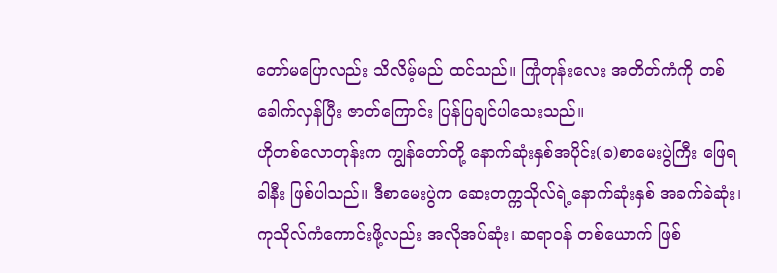တော်မပြောလည်း သိလိမ့်မည် ထင်သည်။ ကြုံတုန်းလေး အတိတ်ကံကို တစ်ခေါက်လှန်ပြီး ဇာတ်ကြောင်း ပြန်ပြချင်ပါသေးသည်။
ဟိုတစ်လောတုန်းက ကျွန်တော်တို့ နောက်ဆုံးနှစ်အပိုင်း(ခ)စာမေးပွဲကြီး ဖြေရခါနီး ဖြစ်ပါသည်။ ဒီစာမေးပွဲက ဆေးတက္ကသိုလ်ရဲ့နောက်ဆုံးနှစ် အခက်ခဲဆုံး၊ ကုသိုလ်ကံကောင်းဖို့လည်း အလိုအပ်ဆုံး၊ ဆရာဝန် တစ်ယောက် ဖြစ်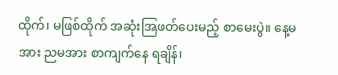ထိုက်၊ မဖြစ်ထိုက် အဆုံးအြဖတ်ပေးမည့် စာမေးပွဲ။ နေ့မအား ညမအား စာကျက်နေ ရချိန်၊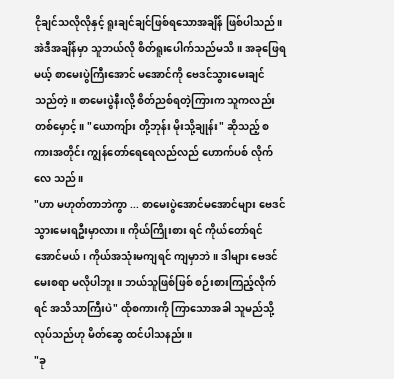ငိုချင်သလိုလိုနှင့် ရူးချင်ချင်ဖြစ်ရသောအချိန် ဖြစ်ပါသည်။
အဲဒီအချိန်မှာ သူဘယ်လို စိတ်ရူးပေါက်သည်မသိ။ အခုဖြေရမယ့် စာမေးပွဲကြီးအောင် မအောင်ကို ဗေဒင်သွားမေးချင်သည်တဲ့။ စာမေးပွဲနီးလို့ စိတ်ညစ်ရတဲ့ကြားက သူကလည်းတစ်မှောင့်။ "ယောကျ်ား တို့ဘုန်း မိုးသို့ချုန်း" ဆိုသည့် စကားအတိုင်း ကျွန်တော်ရေရေလည်လည် ဟောက်ပစ် လိုက်လေ သည်။
"ဟာ မဟုတ်တာဘဲကွာ ... စာမေးပွဲအောင်မအောင်များ ဗေဒင်သွားမေးရဦးမှာလား။ ကိုယ်ကြိုးစား ရင် ကိုယ်တော်ရင် အောင်မယ်၊ ကိုယ်အသုံးမကျရင် ကျမှာဘဲ။ ဒါများ ဗေဒင်မေးစရာ မလိုပါဘူး။ ဘယ်သူဖြစ်ဖြစ် စဉ်းစားကြည့်လိုက်ရင် အသိသာကြီးပဲ" ထိုစကားကို ကြာသောအခါ သူမည်သို့ လုပ်သည်ဟု မိတ်ဆွေ ထင်ပါသနည်း။
"ခု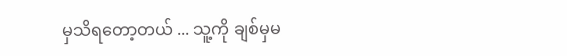မှသိရတော့တယ် ... သူ့ကို ချစ်မှမ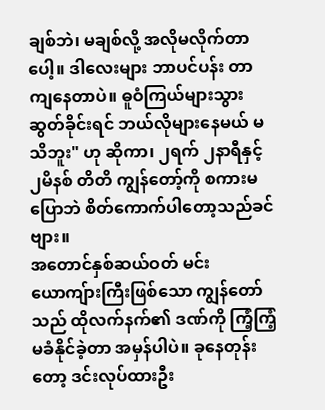ချစ်ဘဲ၊ မချစ်လို့ အလိုမလိုက်တာပေါ့။ ဒါလေးများ ဘာပင်ပန်း တာကျနေတာပဲ။ ဓူဝံကြယ်များသွားဆွတ်ခိုင်းရင် ဘယ်လိုများနေမယ် မသိဘူး" ဟု ဆိုကာ၊ ၂ရက် ၂နာရီနှင့် ၂မိနစ် တိတိ ကျွန်တော့်ကို စကားမပြောဘဲ စိတ်ကောက်ပါတော့သည်ခင်ဗျား။
အတောင်နှစ်ဆယ်ဝတ် မင်းယောကျ်ားကြီးဖြစ်သော ကျွန်တော်သည် ထိုလက်နက်၏ ဒဏ်ကို ကြံ့ကြံ့ မခံနိုင်ခဲ့တာ အမှန်ပါပဲ။ ခုနေတုန်းတော့ ဒင်းလုပ်ထားဦး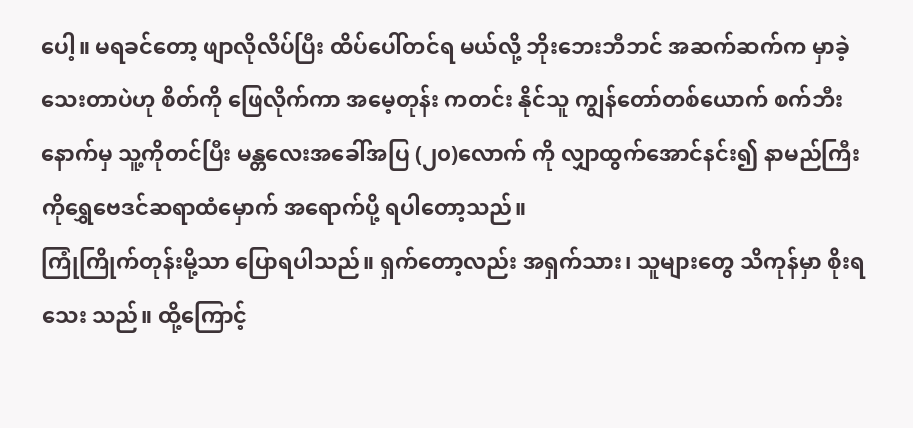ပေါ့။ မရခင်တော့ ဖျာလိုလိပ်ပြီး ထိပ်ပေါ်တင်ရ မယ်လို့ ဘိုးဘေးဘီဘင် အဆက်ဆက်က မှာခဲ့သေးတာပဲဟု စိတ်ကို ဖြေလိုက်ကာ အမေ့တုန်း ကတင်း နိုင်သူ ကျွန်တော်တစ်ယောက် စက်ဘီးနောက်မှ သူ့ကိုတင်ပြီး မန္တလေးအခေါ်အပြ (၂၀)လောက် ကို လျှာထွက်အောင်နင်း၍ နာမည်ကြီး ကိုရွှေဗေဒင်ဆရာထံမှောက် အရောက်ပို့ ရပါတော့သည်။
ကြုံကြိုက်တုန်းမို့သာ ပြောရပါသည်။ ရှက်တော့လည်း အရှက်သား၊ သူများတွေ သိကုန်မှာ စိုးရသေး သည်။ ထို့ကြောင့်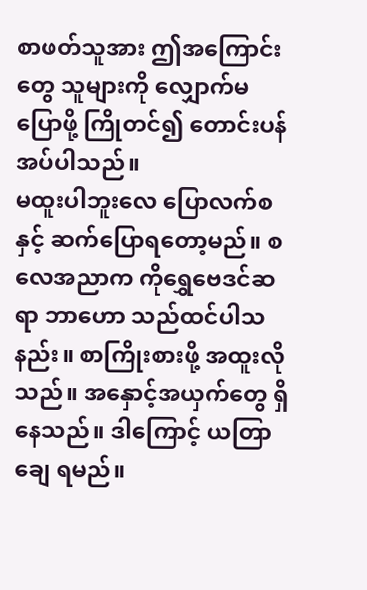စာဖတ်သူအား ဤအကြောင်းတွေ သူများကို လျှောက်မပြောဖို့ ကြိုတင်၍ တောင်းပန်အပ်ပါသည်။
မထူးပါဘူးလေ ပြောလက်စနှင့် ဆက်ပြောရတော့မည်။ စလေအညာက ကိုရွှေဗေဒင်ဆရာ ဘာဟော သည်ထင်ပါသနည်း။ စာကြိုးစားဖို့ အထူးလိုသည်။ အနှောင့်အယှက်တွေ ရှိနေသည်။ ဒါကြောင့် ယတြာချေ ရမည်။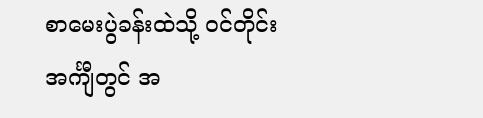စာမေးပွဲခန်းထဲသို့ ဝင်တိုင်း အင်္ကျီတွင် အ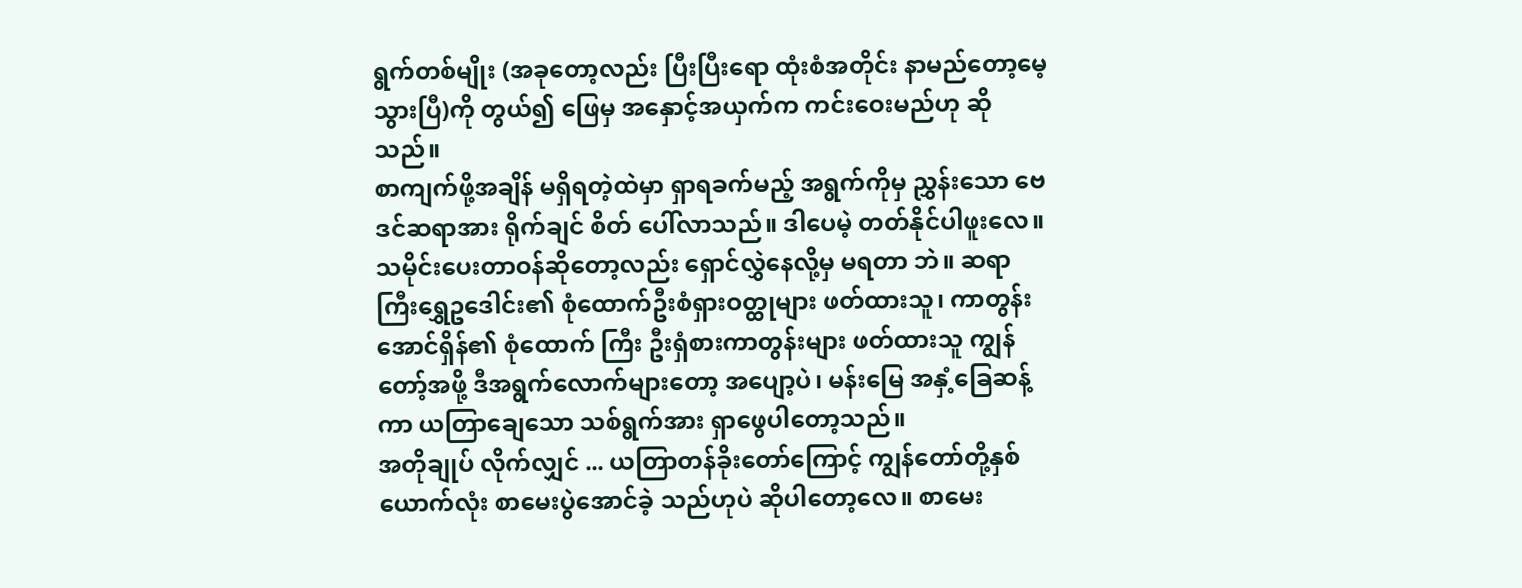ရွက်တစ်မျိုး (အခုတော့လည်း ပြီးပြီးရော ထုံးစံအတိုင်း နာမည်တော့မေ့သွားပြီ)ကို တွယ်၍ ဖြေမှ အနှောင့်အယှက်က ကင်းဝေးမည်ဟု ဆိုသည်။
စာကျက်ဖို့အချိန် မရှိရတဲ့ထဲမှာ ရှာရခက်မည့် အရွက်ကိုမှ ညွှန်းသော ဗေဒင်ဆရာအား ရိုက်ချင် စိတ် ပေါ်လာသည်။ ဒါပေမဲ့ တတ်နိုင်ပါဖူးလေ။ သမိုင်းပေးတာဝန်ဆိုတော့လည်း ရှောင်လွှဲနေလို့မှ မရတာ ဘဲ။ ဆရာကြီးရွှေဥဒေါင်း၏ စုံထောက်ဦးစံရှားဝတ္ထုများ ဖတ်ထားသူ၊ ကာတွန်းအောင်ရှိန်၏ စုံထောက် ကြီး ဦးရှံစားကာတွန်းများ ဖတ်ထားသူ ကျွန်တော့်အဖို့ ဒီအရွက်လောက်များတော့ အပျော့ပဲ၊ မန်းမြေ အနှံ့ခြေဆန့်ကာ ယတြာချေသော သစ်ရွက်အား ရှာဖွေပါတော့သည်။
အတိုချုပ် လိုက်လျှင် ... ယတြာတန်ခိုးတော်ကြောင့် ကျွန်တော်တို့နှစ်ယောက်လုံး စာမေးပွဲအောင်ခဲ့ သည်ဟုပဲ ဆိုပါတော့လေ။ စာမေး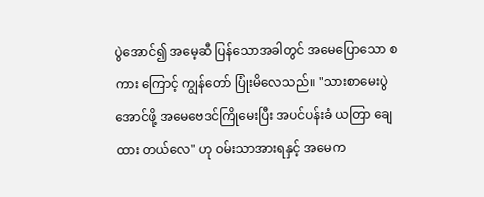ပွဲအောင်၍ အမေ့ဆီ ပြန်သောအခါတွင် အမေပြောသော စကား ကြောင့် ကျွန်တော် ပြုံးမိလေသည်။ "သားစာမေးပွဲအောင်ဖို့ အမေဗေဒင်ကြိုမေးပြီး အပင်ပန်းခံ ယတြာ ချေထား တယ်လေ" ဟု ဝမ်းသာအားရနှင့် အမေက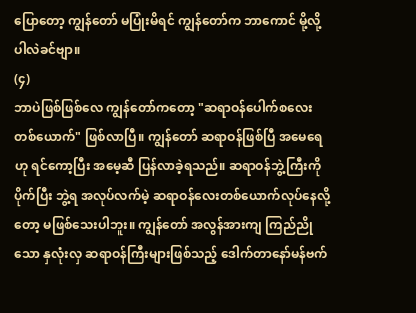ပြောတော့ ကျွန်တော် မပြုံးမိရင် ကျွန်တော်က ဘာကောင် မို့လို့ပါလဲခင်ဗျာ။
(၄)
ဘာပဲဖြစ်ဖြစ်လေ ကျွန်တော်ကတော့ "ဆရာဝန်ပေါက်စလေးတစ်ယောက်" ဖြစ်လာပြီ။ ကျွန်တော် ဆရာဝန်ဖြစ်ပြီ အမေရေဟု ရင်ကော့ပြီး အမေ့ဆီ ပြန်လာခဲ့ရသည်။ ဆရာဝန်ဘွဲ့ကြီးကို ပိုက်ပြီး ဘွဲ့ရ အလုပ်လက်မဲ့ ဆရာဝန်လေးတစ်ယောက်လုပ်နေလို့တော့ မဖြစ်သေးပါဘူး။ ကျွန်တော် အလွန်အားကျ ကြည်ညိုသော နှလုံးလှ ဆရာဝန်ကြီးများဖြစ်သည့် ဒေါက်တာနော်မန်ဗက်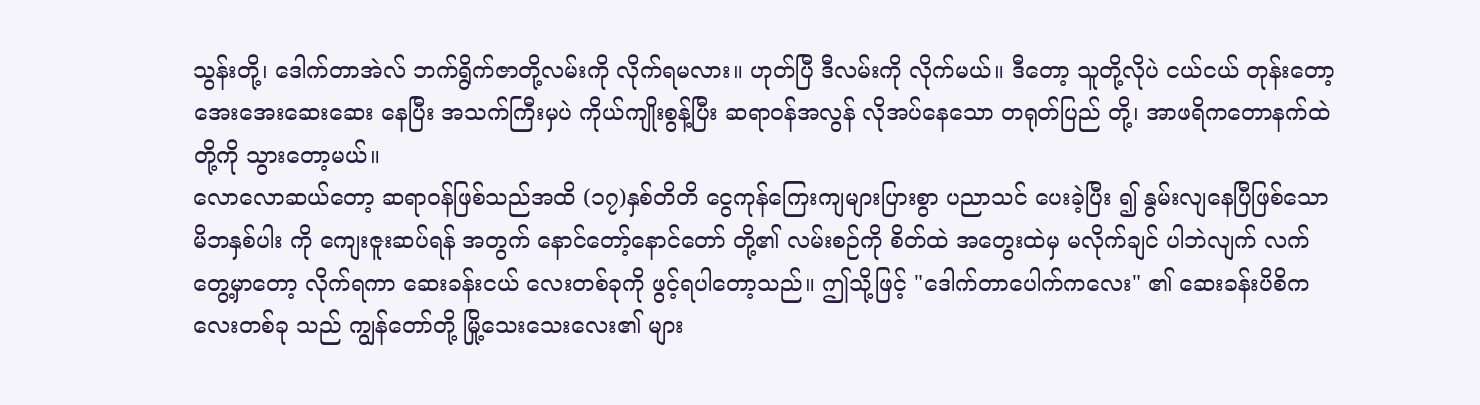သွန်းတို့၊ ဒေါက်တာအဲလ် ဘက်ရွိက်ဇာတို့လမ်းကို လိုက်ရမလား။ ဟုတ်ပြီ ဒီလမ်းကို လိုက်မယ်။ ဒီတော့ သူတို့လိုပဲ ငယ်ငယ် တုန်းတော့ အေးအေးဆေးဆေး နေပြီး အသက်ကြီးမှပဲ ကိုယ်ကျိုးစွန့်ပြီး ဆရာဝန်အလွန် လိုအပ်နေသော တရုတ်ပြည် တို့၊ အာဖရိကတောနက်ထဲတို့ကို သွားတော့မယ်။
လောလောဆယ်တော့ ဆရာဝန်ဖြစ်သည်အထိ (၁၇)နှစ်တိတိ ငွေကုန်ကြေးကျများပြားစွာ ပညာသင် ပေးခဲ့ပြီး ၍ နွမ်းလျနေပြီဖြစ်သော မိဘနှစ်ပါး ကို ကျေးဇူးဆပ်ရန် အတွက် နောင်တော့်နောင်တော် တို့၏ လမ်းစဉ်ကို စိတ်ထဲ အတွေးထဲမှ မလိုက်ချင် ပါဘဲလျက် လက်တွေ့မှာတော့ လိုက်ရကာ ဆေးခန်းငယ် လေးတစ်ခုကို ဖွင့်ရပါတော့သည်။ ဤသို့ဖြင့် "ဒေါက်တာပေါက်ကလေး" ၏ ဆေးခန်းပိစိကလေးတစ်ခု သည် ကျွန်တော်တို့ မြို့သေးသေးလေး၏ များ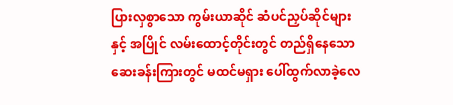ပြားလှစွာသော ကွမ်းယာဆိုင် ဆံပင်ညှပ်ဆိုင်များနှင့် အပြိုင် လမ်းထောင့်တိုင်းတွင် တည်ရှိနေသော ဆေးခန်းကြားတွင် မထင်မရှား ပေါ်ထွက်လာခဲ့လေ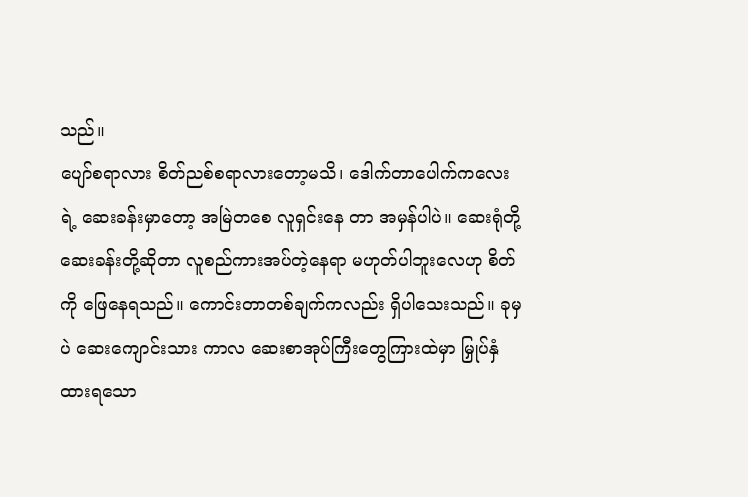သည်။
ပျော်စရာလား စိတ်ညစ်စရာလားတော့မသိ၊ ဒေါက်တာပေါက်ကလေးရဲ့ ဆေးခန်းမှာတော့ အမြဲတစေ လူရှင်းနေ တာ အမှန်ပါပဲ။ ဆေးရုံတို့ ဆေးခန်းတို့ဆိုတာ လူစည်ကားအပ်တဲ့နေရာ မဟုတ်ပါဘူးလေဟု စိတ်ကို ဖြေနေရသည်။ ကောင်းတာတစ်ချက်ကလည်း ရှိပါသေးသည်။ ခုမှပဲ ဆေးကျောင်းသား ကာလ ဆေးစာအုပ်ကြီးတွေကြားထဲမှာ မြှုပ်နှံထားရသော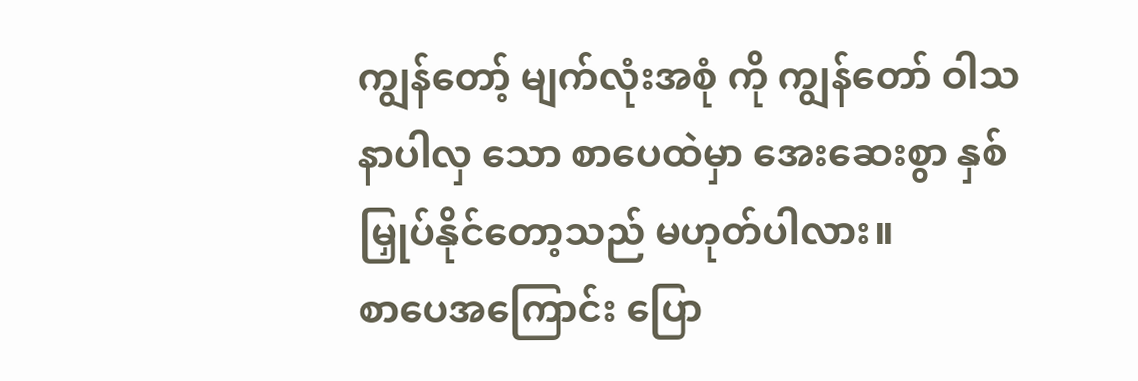ကျွန်တော့် မျက်လုံးအစုံ ကို ကျွန်တော် ဝါသနာပါလှ သော စာပေထဲမှာ အေးဆေးစွာ နှစ်မြှုပ်နိုင်တော့သည် မဟုတ်ပါလား။
စာပေအကြောင်း ပြော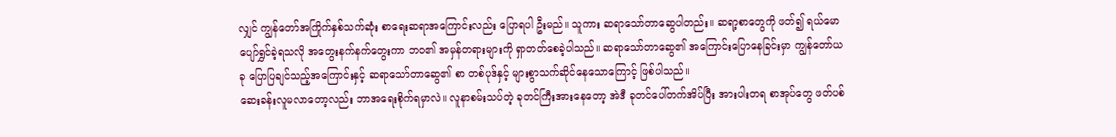လျှင် ကျွန်တော်အကြိုက်နှစ်သက်ဆုံး စာရေးဆရာအကြောင်းလည်း ပြောရပါ ဦးမည်။ သူကား ဆရာသော်တာဆွေပါတည်း။ ဆရာ့စာတွေကို ဖတ်၍ ရယ်မောပျော်ရွှင်ခဲ့ရသလို အတွေးနက်နက်တွေးကာ ဘဝ၏ အမှန်တရားများကို ရှာတတ်စေခဲ့ပါသည်။ ဆရာသော်တာဆွေ၏ အကြောင်းပြောနေခြင်းမှာ ကျွန်တော်ယခု ပြောပြချင်သည့်အကြောင်းနှင့် ဆရာသော်တာဆွေ၏ စာ တစ်ပုဒ်နှင့် များစွာသက်ဆိုင်နေသောကြောင့် ဖြစ်ပါသည်။
ဆေးခန်းလူမလာတော့လည်း ဘာအရေးစိုက်ရမှာလဲ။ လူနာစမ်းသပ်တဲ့ ခုတင်ကြီးအားနေတော့ အဲဒီ ခုတင်ပေါ်တက်အိပ်ပြီး အားပါးတရ စာအုပ်တွေ ဖတ်ပစ်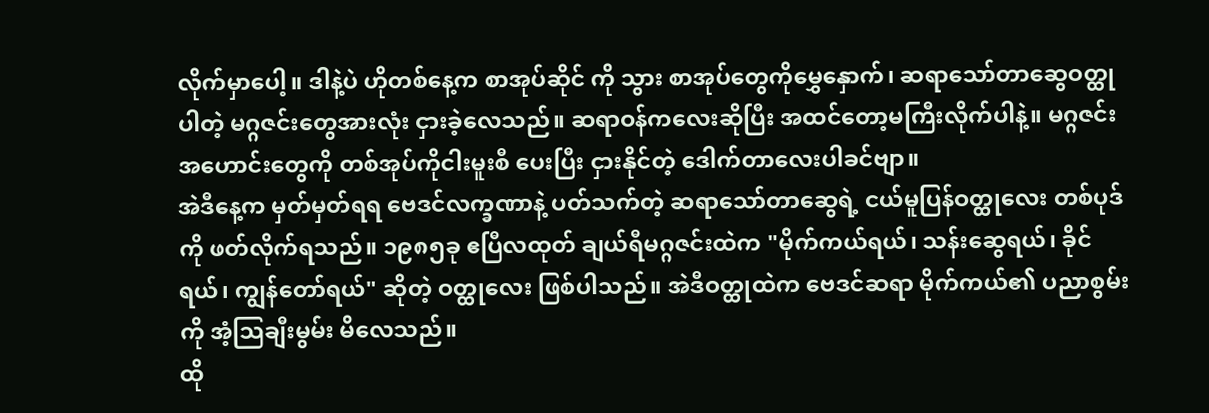လိုက်မှာပေါ့။ ဒါနဲ့ပဲ ဟိုတစ်နေ့က စာအုပ်ဆိုင် ကို သွား စာအုပ်တွေကိုမွှေနှောက်၊ ဆရာသော်တာဆွေဝတ္ထုပါတဲ့ မဂ္ဂဇင်းတွေအားလုံး ငှားခဲ့လေသည်။ ဆရာဝန်ကလေးဆိုပြီး အထင်တော့မကြီးလိုက်ပါနဲ့။ မဂ္ဂဇင်းအဟောင်းတွေကို တစ်အုပ်ကိုငါးမူးစီ ပေးပြီး ငှားနိုင်တဲ့ ဒေါက်တာလေးပါခင်ဗျာ။
အဲဒီနေ့က မှတ်မှတ်ရရ ဗေဒင်လက္ခဏာနဲ့ ပတ်သက်တဲ့ ဆရာသော်တာဆွေရဲ့ ငယ်မူပြန်ဝတ္ထုလေး တစ်ပုဒ် ကို ဖတ်လိုက်ရသည်။ ၁၉၈၅ခု ဧပြီလထုတ် ချယ်ရီမဂ္ဂဇင်းထဲက "မိုက်ကယ်ရယ်၊ သန်းဆွေရယ်၊ ခိုင်ရယ်၊ ကျွန်တော်ရယ်" ဆိုတဲ့ ဝတ္ထုလေး ဖြစ်ပါသည်။ အဲဒီဝတ္ထုထဲက ဗေဒင်ဆရာ မိုက်ကယ်၏ ပညာစွမ်းကို အံ့သြချီးမွမ်း မိလေသည်။
ထို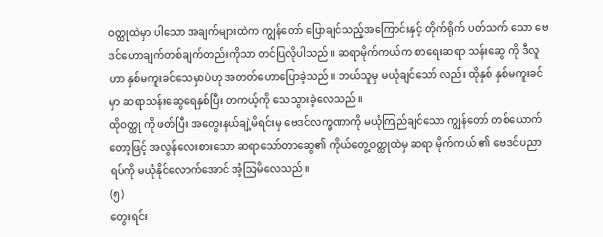ဝတ္ထုထဲမှာ ပါသော အချက်များထဲက ကျွန်တော် ပြောချင်သည့်အကြောင်းနှင့် တိုက်ရိုက် ပတ်သက် သော ဗေဒင်ဟောချက်တစ်ချက်တည်းကိုသာ တင်ပြလိုပါသည်။ ဆရာမိုက်ကယ်က စာရေးဆရာ သန်းဆွေ ကို ဒီလူဟာ နှစ်မကူးခင်သေမှာပဲဟု အတတ်ဟောပြောခဲ့သည်။ ဘယ်သူမှ မယုံချင်သော် လည်း ထိုနှစ် နှစ်မကူးခင်မှာ ဆရာသန်းဆွေရေနှစ်ပြီး တကယ့်ကို သေသွားခဲ့လေသည်။
ထိုဝတ္ထု ကို ဖတ်ပြီး အတွေးနယ်ချဲ့မိရင်းမှ ဗေဒင်လက္ခဏာကို မယုံကြည်ချင်သော ကျွန်တော် တစ်ယောက်တော့ဖြင့် အလွန်လေးစားသော ဆရာသော်တာဆွေ၏ ကိုယ်တွေ့ဝတ္ထုထဲမှ ဆရာ မိုက်ကယ် ၏ ဗေဒင်ပညာရပ်ကို မယုံနိုင်လောက်အောင် အံ့သြမိလေသည်။
(၅)
တွေးရင်း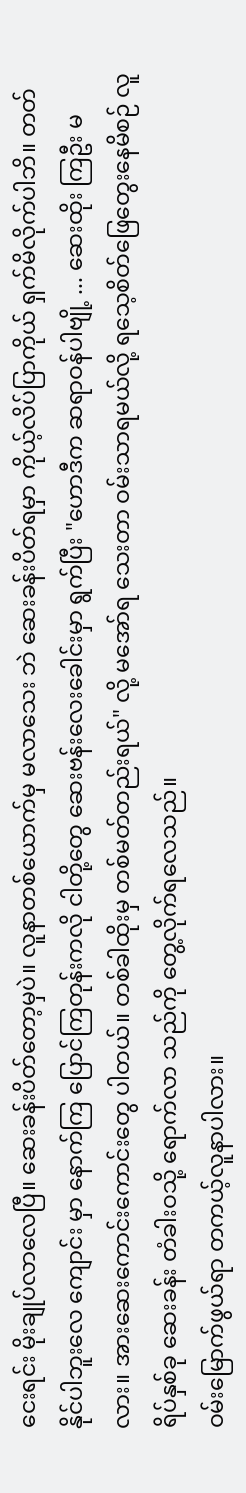ငေးရင်း မိုးချုပ်လာလေပြီ။ ဆေးခန်းပိတ်တော့မှပဲ။ လူနာတစ်ယောက်မှ မလာသေး ဘဲ ဆေးခန်းပိတ်ရမှာ ကိုယ့်လိပ်ပြာကိုယ် ရှက်မိလိုက်ပါဘိ။ တတ်နိုင်ပါဘူးလေ ကျောင်း မှာ နောက်ကြ ပြောင်ကြတုန်းကလို ငါတို့တွေ ဆေးဗန်းလေးခေါင်းမှာ ရွက်ပြီး "ဟောဒီက ဆရာဝန်ပါဗျို့ ... ဆေးထိုး ကြဦး မလား။ အားဆေးကောင်းကောင်းတွေ ပါတယ်။ တစ်ခါထိုးမှ တစ်မတ်တည်းရယ်" လို့ မအော်ရ သေးတာ ဝမ်းသာရမယ်လို့ ရသေ့စိတ်ဖြေတွေးနေမိစဉ် လူရိပ်နှစ်ခု ဆေးခန်း တံခါးဝသို့ ရောက်လာ သည်ကို တွေ့လိုက်ရလေသည်။
ဝမ်းမြောက်ဖွယ်ရာ တကယ့်လူနာပါလား။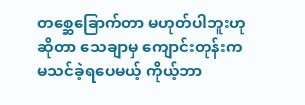တစ္ဆေခြောက်တာ မဟုတ်ပါဘူးဟု ဆိုတာ သေချာမှ ကျောင်းတုန်းက မသင်ခဲ့ရပေမယ့် ကိုယ့်ဘာ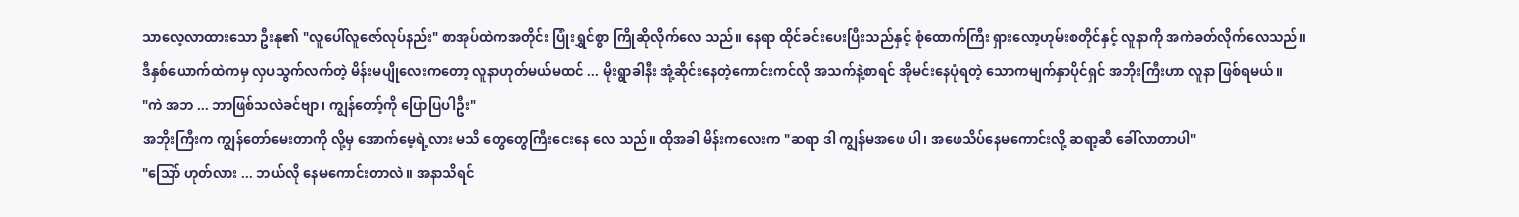သာလေ့လာထားသော ဦးနု၏ "လူပေါ်လူဇော်လုပ်နည်း" စာအုပ်ထဲကအတိုင်း ပြုံးရွှင်စွာ ကြိုဆိုလိုက်လေ သည်။ နေရာ ထိုင်ခင်းပေးပြီးသည်နှင့် စုံထောက်ကြီး ရှားလော့ဟုမ်းစတိုင်နှင့် လူနာကို အကဲခတ်လိုက်လေသည်။
ဒီနှစ်ယောက်ထဲကမှ လှပသွက်လက်တဲ့ မိန်းမပျိုလေးကတော့ လူနာဟုတ်မယ်မထင် ... မိုးရွာခါနီး အုံ့ဆိုင်းနေတဲ့ကောင်းကင်လို အသက်နဲ့စာရင် အိုမင်းနေပုံရတဲ့ သောကမျက်နှာပိုင်ရှင် အဘိုးကြီးဟာ လူနာ ဖြစ်ရမယ်။
"ကဲ အဘ ... ဘာဖြစ်သလဲခင်ဗျာ၊ ကျွန်တော့်ကို ပြောပြပါဦး"
အဘိုးကြီးက ကျွန်တော်မေးတာကို လို့မှ အောက်မေ့ရဲ့လား မသိ တွေတွေကြီးငေးနေ လေ သည်။ ထိုအခါ မိန်းကလေးက "ဆရာ ဒါ ကျွန်မအဖေ ပါ၊ အဖေသိပ်နေမကောင်းလို့ ဆရာ့ဆီ ခေါ်လာတာပါ"
"သြော် ဟုတ်လား ... ဘယ်လို နေမကောင်းတာလဲ။ အနာသိရင်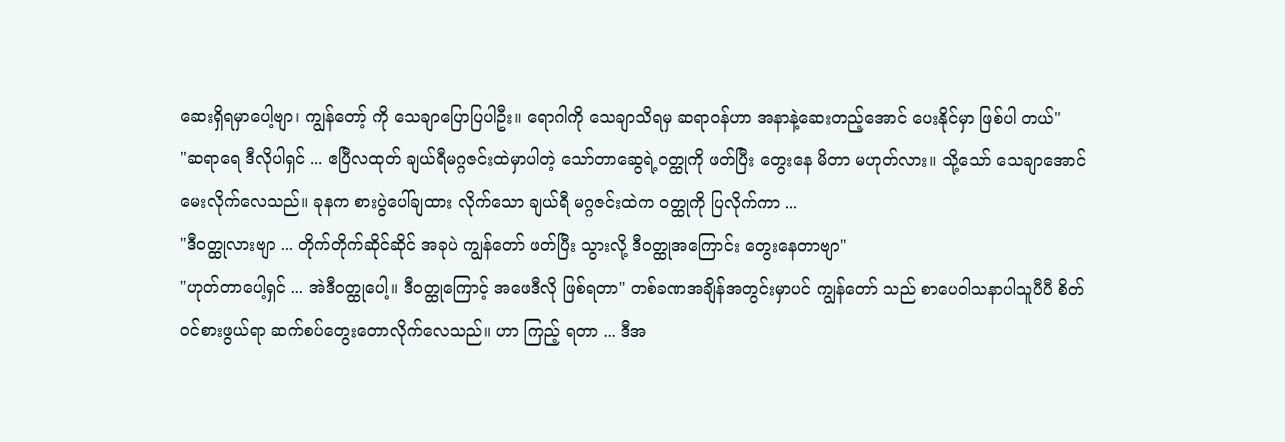ဆေးရှိရမှာပေါ့ဗျာ၊ ကျွန်တော့် ကို သေချာပြောပြပါဦး။ ရောဂါကို သေချာသိရမှ ဆရာဝန်ဟာ အနာနဲ့ဆေးတည့်အောင် ပေးနိုင်မှာ ဖြစ်ပါ တယ်"
"ဆရာရေ ဒီလိုပါရှင် ... ဧပြီလထုတ် ချယ်ရီမဂ္ဂဇင်းထဲမှာပါတဲ့ သော်တာဆွေရဲ့ဝတ္ထုကို ဖတ်ပြီး တွေးနေ မိတာ မဟုတ်လား။ သို့သော် သေချာအောင် မေးလိုက်လေသည်။ ခုနက စားပွဲပေါ်ချထား လိုက်သော ချယ်ရီ မဂ္ဂဇင်းထဲက ဝတ္ထုကို ပြလိုက်ကာ ...
"ဒီဝတ္ထုလားဗျာ ... တိုက်တိုက်ဆိုင်ဆိုင် အခုပဲ ကျွန်တော် ဖတ်ပြီး သွားလို့ ဒီဝတ္ထုအကြောင်း တွေးနေတာဗျာ"
"ဟုတ်တာပေါ့ရှင် ... အဲဒီဝတ္ထုပေါ့။ ဒီဝတ္ထုကြောင့် အဖေဒီလို ဖြစ်ရတာ" တစ်ခဏအချိန်အတွင်းမှာပင် ကျွန်တော် သည် စာပေဝါသနာပါသူပီပီ စိတ်ဝင်စားဖွယ်ရာ ဆက်စပ်တွေးတောလိုက်လေသည်။ ဟာ ကြည့် ရတာ ... ဒီအ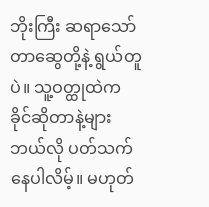ဘိုးကြီး ဆရာသော်တာဆွေတို့နဲ့ ရွယ်တူပဲ။ သူ့ဝတ္ထုထဲက ခိုင်ဆိုတာနဲ့များ ဘယ်လို ပတ်သက်နေပါလိမ့်။ မဟုတ်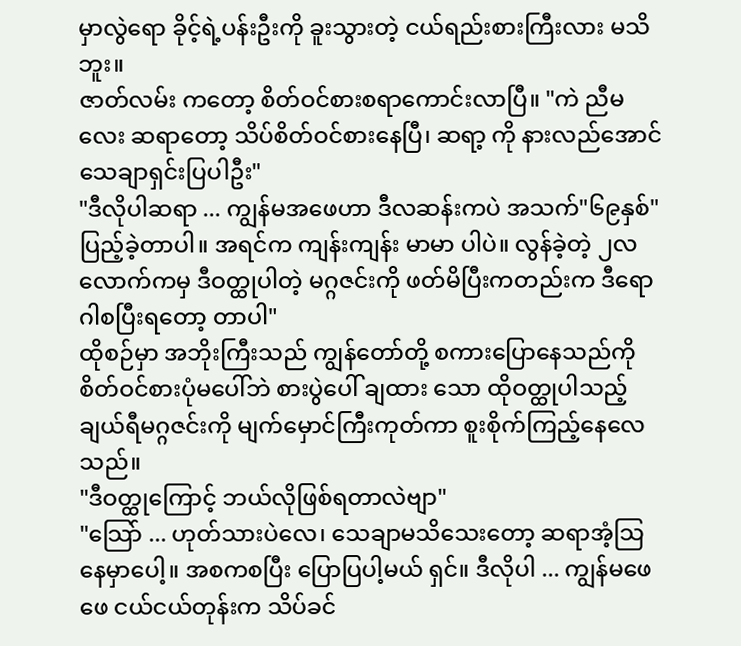မှာလွဲရော ခိုင့်ရဲ့ပန်းဦးကို ခူးသွားတဲ့ ငယ်ရည်းစားကြီးလား မသိဘူး။
ဇာတ်လမ်း ကတော့ စိတ်ဝင်စားစရာကောင်းလာပြီ။ "ကဲ ညီမလေး ဆရာတော့ သိပ်စိတ်ဝင်စားနေပြီ၊ ဆရာ့ ကို နားလည်အောင် သေချာရှင်းပြပါဦး"
"ဒီလိုပါဆရာ ... ကျွန်မအဖေဟာ ဒီလဆန်းကပဲ အသက်"၆၉နှစ်" ပြည့်ခဲ့တာပါ။ အရင်က ကျန်းကျန်း မာမာ ပါပဲ။ လွန်ခဲ့တဲ့ ၂လလောက်ကမှ ဒီဝတ္ထုပါတဲ့ မဂ္ဂဇင်းကို ဖတ်မိပြီးကတည်းက ဒီရောဂါစပြီးရတော့ တာပါ"
ထိုစဉ်မှာ အဘိုးကြီးသည် ကျွန်တော်တို့ စကားပြောနေသည်ကို စိတ်ဝင်စားပုံမပေါ်ဘဲ စားပွဲပေါ် ချထား သော ထိုဝတ္ထုပါသည့် ချယ်ရီမဂ္ဂဇင်းကို မျက်မှောင်ကြီးကုတ်ကာ စူးစိုက်ကြည့်နေလေသည်။
"ဒီဝတ္ထုကြောင့် ဘယ်လိုဖြစ်ရတာလဲဗျာ"
"သြော် ... ဟုတ်သားပဲလေ၊ သေချာမသိသေးတော့ ဆရာအံ့သြနေမှာပေါ့။ အစကစပြီး ပြောပြပါ့မယ် ရှင်။ ဒီလိုပါ ... ကျွန်မဖေဖေ ငယ်ငယ်တုန်းက သိပ်ခင်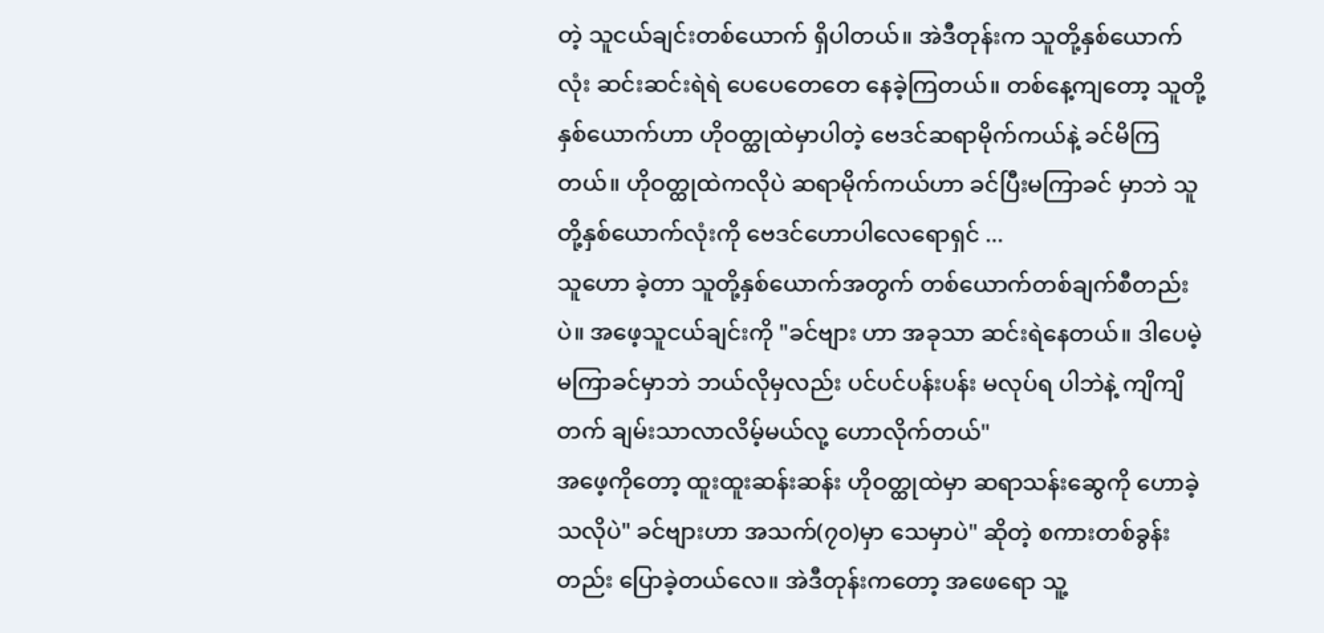တဲ့ သူငယ်ချင်းတစ်ယောက် ရှိပါတယ်။ အဲဒီတုန်းက သူတို့နှစ်ယောက်လုံး ဆင်းဆင်းရဲရဲ ပေပေတေတေ နေခဲ့ကြတယ်။ တစ်နေ့ကျတော့ သူတို့နှစ်ယောက်ဟာ ဟိုဝတ္ထုထဲမှာပါတဲ့ ဗေဒင်ဆရာမိုက်ကယ်နဲ့ ခင်မိကြတယ်။ ဟိုဝတ္ထုထဲကလိုပဲ ဆရာမိုက်ကယ်ဟာ ခင်ပြီးမကြာခင် မှာဘဲ သူတို့နှစ်ယောက်လုံးကို ဗေဒင်ဟောပါလေရောရှင် ...
သူဟော ခဲ့တာ သူတို့နှစ်ယောက်အတွက် တစ်ယောက်တစ်ချက်စီတည်းပဲ။ အဖေ့သူငယ်ချင်းကို "ခင်ဗျား ဟာ အခုသာ ဆင်းရဲနေတယ်။ ဒါပေမဲ့ မကြာခင်မှာဘဲ ဘယ်လိုမှလည်း ပင်ပင်ပန်းပန်း မလုပ်ရ ပါဘဲနဲ့ ကျိကျိတက် ချမ်းသာလာလိမ့်မယ်လု့ ဟောလိုက်တယ်"
အဖေ့ကိုတော့ ထူးထူးဆန်းဆန်း ဟိုဝတ္ထုထဲမှာ ဆရာသန်းဆွေကို ဟောခဲ့သလိုပဲ" ခင်ဗျားဟာ အသက်(၇၀)မှာ သေမှာပဲ" ဆိုတဲ့ စကားတစ်ခွန်းတည်း ပြောခဲ့တယ်လေ။ အဲဒီတုန်းကတော့ အဖေရော သူ့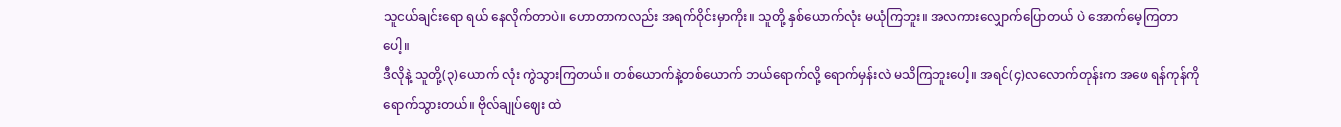သူငယ်ချင်းရော ရယ် နေလိုက်တာပဲ။ ဟောတာကလည်း အရက်ဝိုင်းမှာကိုး။ သူတို့ နှစ်ယောက်လုံး မယုံကြဘူး။ အလကားလျှောက်ပြောတယ် ပဲ အောက်မေ့ကြတာပေါ့။
ဒီလိုနဲ့ သူတို့(၃)ယောက် လုံး ကွဲသွားကြတယ်။ တစ်ယောက်နဲ့တစ်ယောက် ဘယ်ရောက်လို့ ရောက်မှန်းလဲ မသိကြဘူးပေါ့။ အရင်(၄)လလောက်တုန်းက အဖေ ရန်ကုန်ကို ရောက်သွားတယ်။ ဗိုလ်ချုပ်ဈေး ထဲ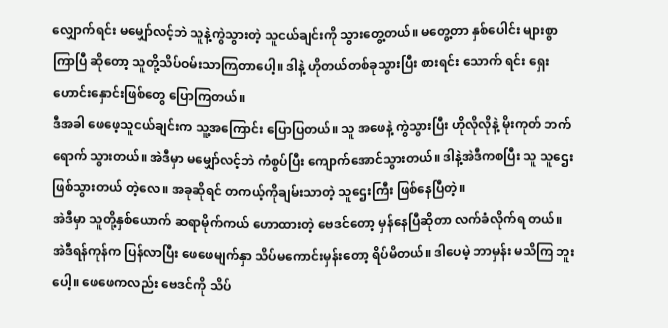လျှောက်ရင်း မမျှော်လင့်ဘဲ သူနဲ့ကွဲသွားတဲ့ သူငယ်ချင်းကို သွားတွေ့တယ်။ မတွေ့တာ နှစ်ပေါင်း များစွာ ကြာပြီ ဆိုတော့ သူတို့သိပ်ဝမ်းသာကြတာပေါ့။ ဒါနဲ့ ဟိုတယ်တစ်ခုသွားပြီး စားရင်း သောက် ရင်း ရှေးဟောင်းနှောင်းဖြစ်တွေ ပြောကြတယ်။
ဒီအခါ ဖေဖေ့သူငယ်ချင်းက သူ့အကြောင်း ပြောပြတယ်။ သူ အဖေနဲ့ ကွဲသွားပြီး ဟိုလိုလိုနဲ့ မိုးကုတ် ဘက် ရောက် သွားတယ်။ အဲဒီမှာ မမျှော်လင့်ဘဲ ကံစွပ်ပြီး ကျောက်အောင်သွားတယ်။ ဒါနဲ့အဲဒီကစပြီး သူ သူဌေးဖြစ်သွားတယ် တဲ့လေ။ အခုဆိုရင် တကယ့်ကိုချမ်းသာတဲ့ သူဌေးကြီး ဖြစ်နေပြီတဲ့။
အဲဒီမှာ သူတို့နှစ်ယောက် ဆရာမိုက်ကယ် ဟောထားတဲ့ ဗေဒင်တော့ မှန်နေပြီဆိုတာ လက်ခံလိုက်ရ တယ်။ အဲဒီရန်ကုန်က ပြန်လာပြီး ဖေဖေမျက်နှာ သိပ်မကောင်းမှန်းတော့ ရိပ်မိတယ်။ ဒါပေမဲ့ ဘာမှန်း မသိကြ ဘူးပေါ့။ ဖေဖေကလည်း ဗေဒင်ကို သိပ်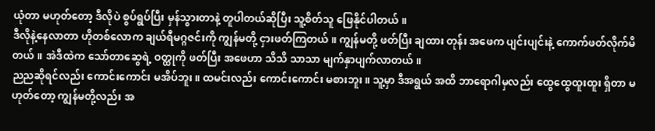ယုံတာ မဟုတ်တော့ ဒီလိုပဲ စွပ်ရွပ်ပြီး မှန်သွားတာနဲ့ တူပါတယ်ဆိုပြီး သူ့စိတ်သူ ဖြေနိုင်ပါတယ်။
ဒီလိုနဲ့နေလာတာ ဟိုတစ်လောက ချယ်ရီမဂ္ဂဇင်းကို ကျွန်မတို့ ငှားဖတ်ကြတယ်။ ကျွန်မတို့ ဖတ်ပြီး ချထား တုန်း အဖေက ပျင်းပျင်းနဲ့ ကောက်ဖတ်လိုက်မိတယ်။ အဲဒီထဲက သော်တာဆွေရဲ့ ဝတ္ထုကို ဖတ်ပြီး အဖေဟာ သိသိ သာသာ မျက်နှာပျက်လာတယ်။
ညညဆိုရင်လည်း ကောင်းကောင်း မအိပ်ဘူး။ ထမင်းလည်း ကောင်းကောင်း မစားဘူး။ သူ့မှာ ဒီအရွယ် အထိ ဘာရောဂါမှလည်း ထွေထွေထူးထူး ရှိတာ မဟုတ်တော့ ကျွန်မတို့လည်း အ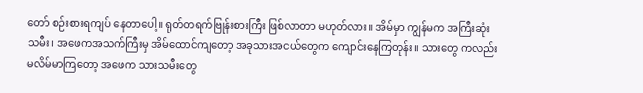တော် စဉ်းစားရကျပ် နေတာပေါ့။ ရုတ်တရက်ဗြုန်းစားကြီး ဖြစ်လာတာ မဟုတ်လား။ အိမ်မှာ ကျွန်မက အကြီးဆုံး သမီး၊ အဖေကအသက်ကြီးမှ အိမ်ထောင်ကျတော့ အခုသားအငယ်တွေက ကျောင်းနေကြတုန်း။ သားတွေ ကလည်း မလိမ်မာကြတော့ အဖေက သားသမီးတွေ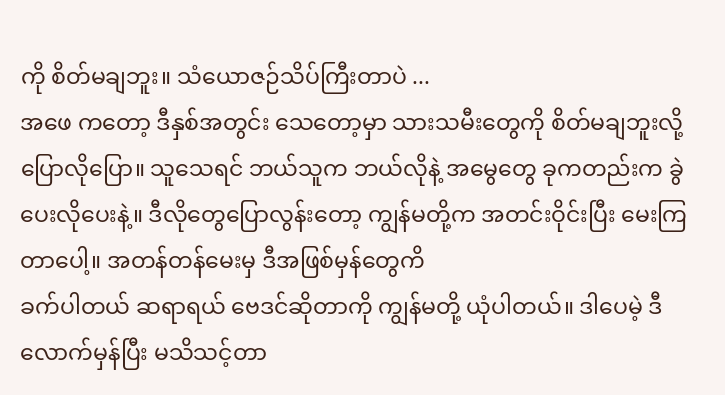ကို စိတ်မချဘူး။ သံယောဇဉ်သိပ်ကြီးတာပဲ ...
အဖေ ကတော့ ဒီနှစ်အတွင်း သေတော့မှာ သားသမီးတွေကို စိတ်မချဘူးလို့ ပြောလိုပြော။ သူသေရင် ဘယ်သူက ဘယ်လိုနဲ့ အမွေတွေ ခုကတည်းက ခွဲပေးလိုပေးနဲ့။ ဒီလိုတွေပြောလွန်းတော့ ကျွန်မတို့က အတင်းဝိုင်းပြီး မေးကြတာပေါ့။ အတန်တန်မေးမှ ဒီအဖြစ်မှန်တွေကိ
ခက်ပါတယ် ဆရာရယ် ဗေဒင်ဆိုတာကို ကျွန်မတို့ ယုံပါတယ်။ ဒါပေမဲ့ ဒီလောက်မှန်ပြီး မသိသင့်တာ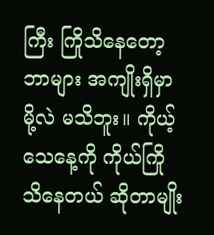ကြီး ကြိုသိနေတော့ ဘာများ အကျိုးရှိမှာမို့လဲ မသိဘူး။ ကိုယ့်သေနေ့ကို ကိုယ်ကြိုသိနေတယ် ဆိုတာမျိုး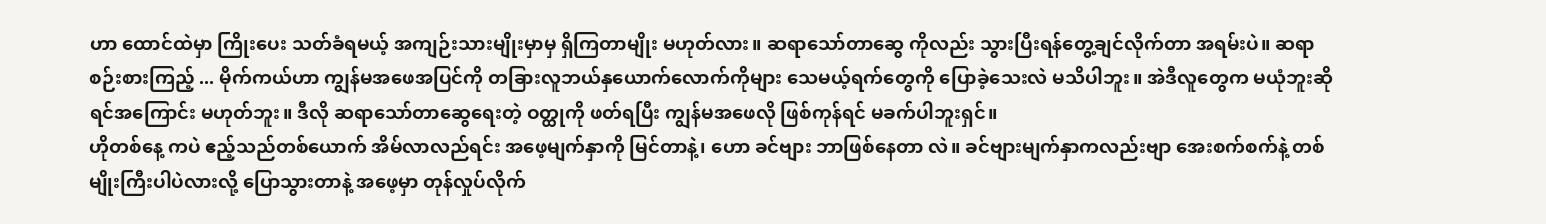ဟာ ထောင်ထဲမှာ ကြိုးပေး သတ်ခံရမယ့် အကျဉ်းသားမျိုးမှာမှ ရှိကြတာမျိုး မဟုတ်လား။ ဆရာသော်တာဆွေ ကိုလည်း သွားပြီးရန်တွေ့ချင်လိုက်တာ အရမ်းပဲ။ ဆရာစဉ်းစားကြည့် ... မိုက်ကယ်ဟာ ကျွန်မအဖေအပြင်ကို တခြားလူဘယ်နှယောက်လောက်ကိုများ သေမယ့်ရက်တွေကို ပြောခဲ့သေးလဲ မသိပါဘူး။ အဲဒီလူတွေက မယုံဘူးဆိုရင်အကြောင်း မဟုတ်ဘူး။ ဒီလို ဆရာသော်တာဆွေရေးတဲ့ ဝတ္ထုကို ဖတ်ရပြီး ကျွန်မအဖေလို ဖြစ်ကုန်ရင် မခက်ပါဘူးရှင်။
ဟိုတစ်နေ့ ကပဲ ဧည့်သည်တစ်ယောက် အိမ်လာလည်ရင်း အဖေ့မျက်နှာကို မြင်တာနဲ့၊ ဟော ခင်ဗျား ဘာဖြစ်နေတာ လဲ။ ခင်ဗျားမျက်နှာကလည်းဗျာ အေးစက်စက်နဲ့ တစ်မျိုးကြီးပါပဲလားလို့ ပြောသွားတာနဲ့ အဖေ့မှာ တုန်လှုပ်လိုက်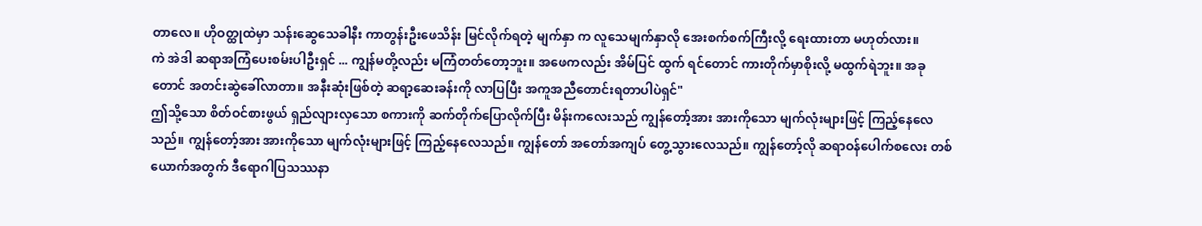တာလေ။ ဟိုဝတ္ထုထဲမှာ သန်းဆွေသေခါနီး ကာတွန်းဦးဖေသိန်း မြင်လိုက်ရတဲ့ မျက်နှာ က လူသေမျက်နှာလို အေးစက်စက်ကြီးလို့ ရေးထားတာ မဟုတ်လား။
ကဲ အဲဒါ ဆရာအကြံပေးစမ်းပါဦးရှင် ... ကျွန်မတို့လည်း မကြံတတ်တော့ဘူး။ အဖေကလည်း အိမ်ပြင် ထွက် ရင်တောင် ကားတိုက်မှာစိုးလို့ မထွက်ရဲဘူး။ အခုတောင် အတင်းဆွဲခေါ်လာတာ။ အနီးဆုံးဖြစ်တဲ့ ဆရာ့ဆေးခန်းကို လာပြပြီး အကူအညီတောင်းရတာပါပဲရှင်"
ဤသို့သော စိတ်ဝင်စားဖွယ် ရှည်လျားလှသော စကားကို ဆက်တိုက်ပြောလိုက်ပြီး မိန်းကလေးသည် ကျွန်တော့်အား အားကိုသော မျက်လုံးများဖြင့် ကြည့်နေလေသည်။ ကျွန်တော့်အား အားကိုသော မျက်လုံးများဖြင့် ကြည့်နေလေသည်။ ကျွန်တော် အတော်အကျပ် တွေ့သွားလေသည်။ ကျွန်တော့်လို ဆရာဝန်ပေါက်စလေး တစ်ယောက်အတွက် ဒီရောဂါပြသဿနာ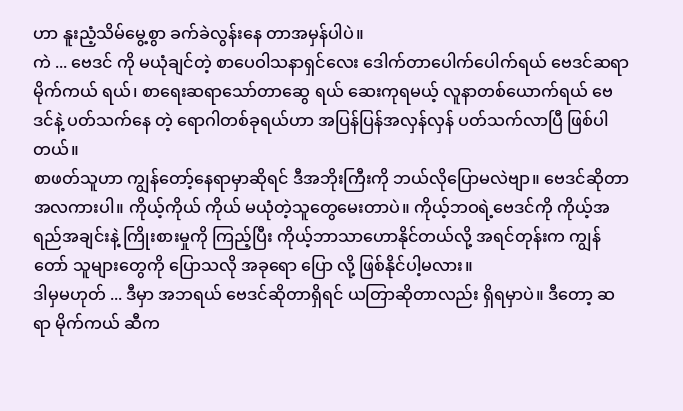ဟာ နူးညံ့သိမ်မွေ့စွာ ခက်ခဲလွန်းနေ တာအမှန်ပါပဲ။
ကဲ ... ဗေဒင် ကို မယုံချင်တဲ့ စာပေဝါသနာရှင်လေး ဒေါက်တာပေါက်ပေါက်ရယ် ဗေဒင်ဆရာမိုက်ကယ် ရယ်၊ စာရေးဆရာသော်တာဆွေ ရယ် ဆေးကုရမယ့် လူနာတစ်ယောက်ရယ် ဗေဒင်နဲ့ ပတ်သက်နေ တဲ့ ရောဂါတစ်ခုရယ်ဟာ အပြန်ပြန်အလှန်လှန် ပတ်သက်လာပြီ ဖြစ်ပါတယ်။
စာဖတ်သူဟာ ကျွန်တော့်နေရာမှာဆိုရင် ဒီအဘိုးကြီးကို ဘယ်လိုပြောမလဲဗျာ။ ဗေဒင်ဆိုတာ အလကားပါ။ ကိုယ့်ကိုယ် ကိုယ် မယုံတဲ့သူတွေမေးတာပဲ။ ကိုယ့်ဘဝရဲ့ဗေဒင်ကို ကိုယ့်အရည်အချင်းနဲ့ ကြိုးစားမှုကို ကြည့်ပြီး ကိုယ့်ဘာသာဟောနိုင်တယ်လို့ အရင်တုန်းက ကျွန်တော် သူများတွေကို ပြောသလို အခုရော ပြော လို့ ဖြစ်နိုင်ပါ့မလား။
ဒါမှမဟုတ် ... ဒီမှာ အဘရယ် ဗေဒင်ဆိုတာရှိရင် ယတြာဆိုတာလည်း ရှိရမှာပဲ။ ဒီတော့ ဆရာ မိုက်ကယ် ဆီက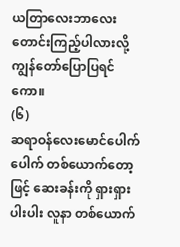ယတြာလေးဘာလေး တောင်းကြည့်ပါလားလို့ ကျွန်တော်ပြောပြရင်ကော။
(၆)
ဆရာဝန်လေးမောင်ပေါက်ပေါက် တစ်ယောက်တော့ဖြင့် ဆေးခန်းကို ရှားရှားပါးပါး လူနာ တစ်ယောက်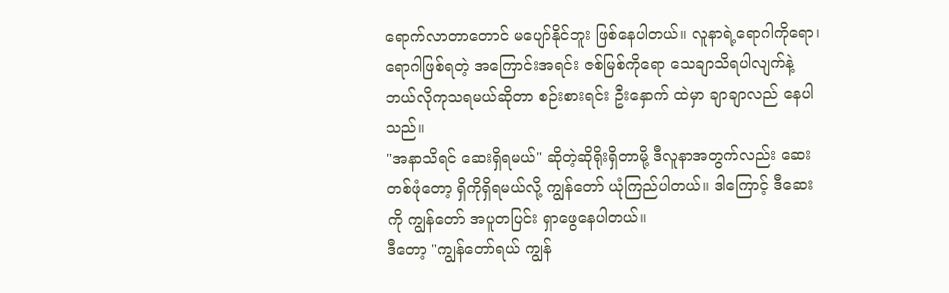ရောက်လာတာတောင် မပျော်နိုင်ဘူး ဖြစ်နေပါတယ်။ လူနာရဲ့ရောဂါကိုရော၊ ရောဂါဖြစ်ရတဲ့ အကြောင်းအရင်း ဇစ်မြစ်ကိုရော သေချာသိရပါလျက်နဲ့ ဘယ်လိုကုသရမယ်ဆိုတာ စဉ်းစားရင်း ဦးနှောက် ထဲမှာ ချာချာလည် နေပါသည်။
"အနာသိရင် ဆေးရှိရမယ်" ဆိုတဲ့ဆိုရိုးရှိတာမို့ ဒီလူနာအတွက်လည်း ဆေးတစ်ဖုံတော့ ရှိကိုရှိရမယ်လို့ ကျွန်တော် ယုံကြည်ပါတယ်။ ဒါကြောင့် ဒီဆေးကို ကျွန်တော် အပူတပြင်း ရှာဖွေနေပါတယ်။
ဒီတော့ "ကျွန်တော်ရယ် ကျွန်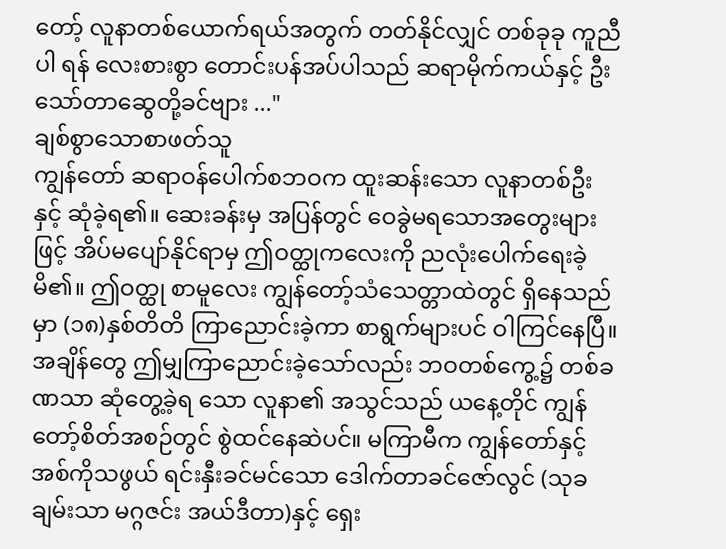တော့် လူနာတစ်ယောက်ရယ်အတွက် တတ်နိုင်လျှင် တစ်ခုခု ကူညီပါ ရန် လေးစားစွာ တောင်းပန်အပ်ပါသည် ဆရာမိုက်ကယ်နှင့် ဦးသော်တာဆွေတို့ခင်ဗျား ..."
ချစ်စွာသောစာဖတ်သူ
ကျွန်တော် ဆရာဝန်ပေါက်စဘဝက ထူးဆန်းသော လူနာတစ်ဦးနှင့် ဆုံခဲ့ရ၏။ ဆေးခန်းမှ အပြန်တွင် ဝေခွဲမရသောအတွေးများဖြင့် အိပ်မပျော်နိုင်ရာမှ ဤဝတ္ထုကလေးကို ညလုံးပေါက်ရေးခဲ့မိ၏။ ဤဝတ္ထု စာမူလေး ကျွန်တော့်သံသေတ္တာထဲတွင် ရှိနေသည်မှာ (၁၈)နှစ်တိတိ ကြာညောင်းခဲ့ကာ စာရွက်များပင် ဝါကြင်နေပြီ။ အချိန်တွေ ဤမျှကြာညောင်းခဲ့သော်လည်း ဘဝတစ်ကွေ့၌ တစ်ခဏသာ ဆုံတွေ့ခဲ့ရ သော လူနာ၏ အသွင်သည် ယနေ့တိုင် ကျွန်တော့်စိတ်အစဉ်တွင် စွဲထင်နေဆဲပင်။ မကြာမီက ကျွန်တော်နှင့် အစ်ကိုသဖွယ် ရင်းနှီးခင်မင်သော ဒေါက်တာခင်ဇော်လွင် (သုခချမ်းသာ မဂ္ဂဇင်း အယ်ဒီတာ)နှင့် ရှေး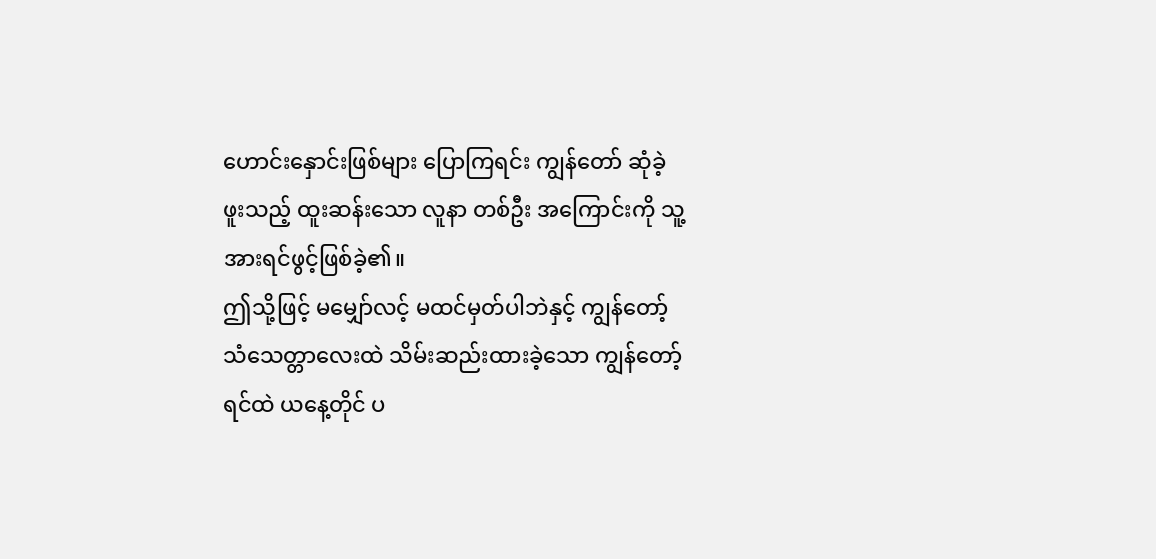ဟောင်းနှောင်းဖြစ်များ ပြောကြရင်း ကျွန်တော် ဆုံခဲ့ဖူးသည့် ထူးဆန်းသော လူနာ တစ်ဦး အကြောင်းကို သူ့အားရင်ဖွင့်ဖြစ်ခဲ့၏။
ဤသို့ဖြင့် မမျှော်လင့် မထင်မှတ်ပါဘဲနှင့် ကျွန်တော့်သံသေတ္တာလေးထဲ သိမ်းဆည်းထားခဲ့သော ကျွန်တော့် ရင်ထဲ ယနေ့တိုင် ပ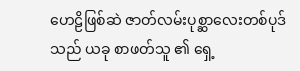ဟေဠိဖြစ်ဆဲ ဇာတ်လမ်းပုစ္ဆာလေးတစ်ပုဒ်သည် ယခု စာဖတ်သူ ၏ ရှေ့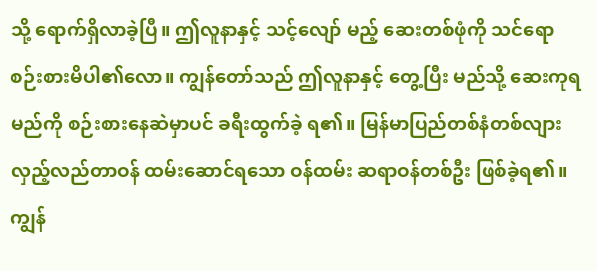သို့ ရောက်ရှိလာခဲ့ပြီ။ ဤလူနာနှင့် သင့်လျော် မည့် ဆေးတစ်ဖုံကို သင်ရော စဉ်းစားမိပါ၏လော။ ကျွန်တော်သည် ဤလူနာနှင့် တွေ့ပြီး မည်သို့ ဆေးကုရမည်ကို စဉ်းစားနေဆဲမှာပင် ခရီးထွက်ခဲ့ ရ၏။ မြန်မာပြည်တစ်နံတစ်လျား လှည့်လည်တာဝန် ထမ်းဆောင်ရသော ဝန်ထမ်း ဆရာဝန်တစ်ဦး ဖြစ်ခဲ့ရ၏။ ကျွန်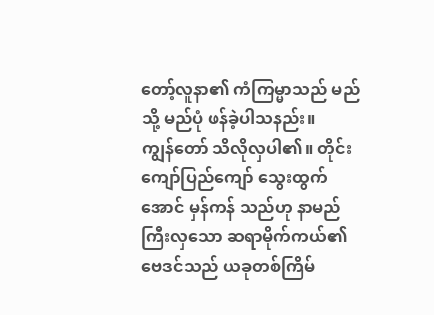တော့်လူနာ၏ ကံကြမ္မာသည် မည်သို့ မည်ပုံ ဖန်ခဲ့ပါသနည်း။
ကျွန်တော် သိလိုလှပါ၏။ တိုင်းကျော်ပြည်ကျော် သွေးထွက်အောင် မှန်ကန် သည်ဟု နာမည်ကြီးလှသော ဆရာမိုက်ကယ်၏ ဗေဒင်သည် ယခုတစ်ကြိမ်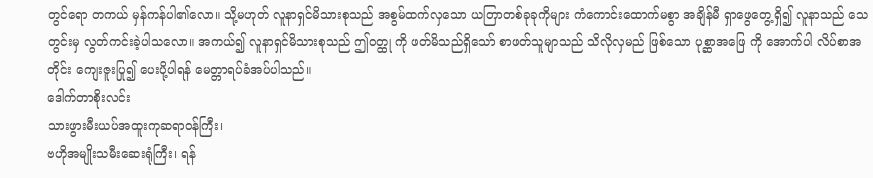တွင်ရော တကယ် မှန်ကန်ပါ၏လော။ သို့မဟုတ် လူနာရှင်မိသားစုသည် အစွမ်ထက်လှသော ယတြာတစ်ခုခုကိုများ ကံကောင်းထောက်မစွာ အချိန်မီ ရှာဖွေတွေ့ရှိ၍ လူနာသည် သေတွင်းမှ လွတ်ကင်းခဲ့ပါသလော။ အကယ်၍ လူနာရှင်မိသားစုသည် ဤဝတ္ထု ကို ဖတ်မိသည်ရှိသော် စာဖတ်သူမျာသည် သိလိုလှမည် ဖြစ်သော ပုစ္ဆာအဖြေ ကို အောက်ပါ လိပ်စာအတိုင်း ကျေးဇူးပြု၍ ပေးပို့ပါရန် မေတ္တာရပ်ခံအပ်ပါသည်။
ဒေါက်တာစိုးလင်း
သားဖွားမီးယပ်အထူးကုဆရာဝန်ကြီး၊
ဗဟိုအမျိုးသမီးဆေးရုံကြီး၊ ရန်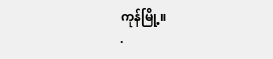ကုန်မြို့။
.